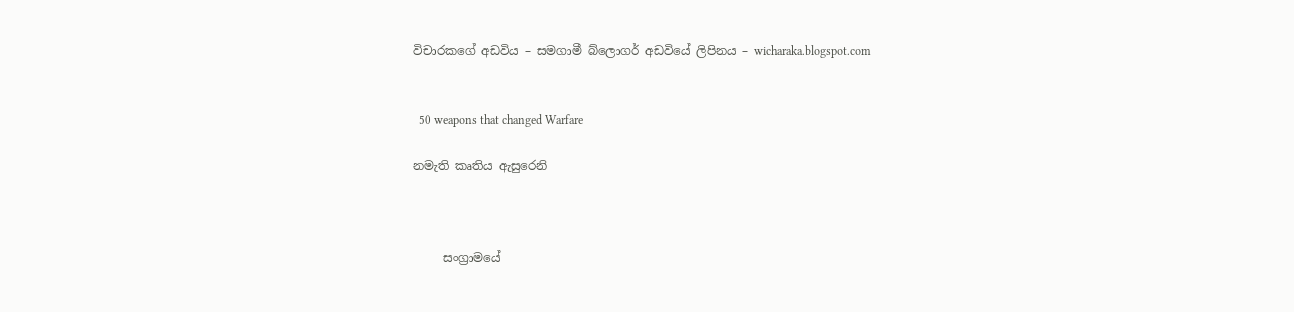විචාරකගේ අඩවිය – සමගාමී බ්ලොගර් අඩවියේ ලිපිනය – wicharaka.blogspot.com


  50 weapons that changed Warfare

නමැති කෘතිය ඇසුරෙනි



     සංග්‍රාමයේ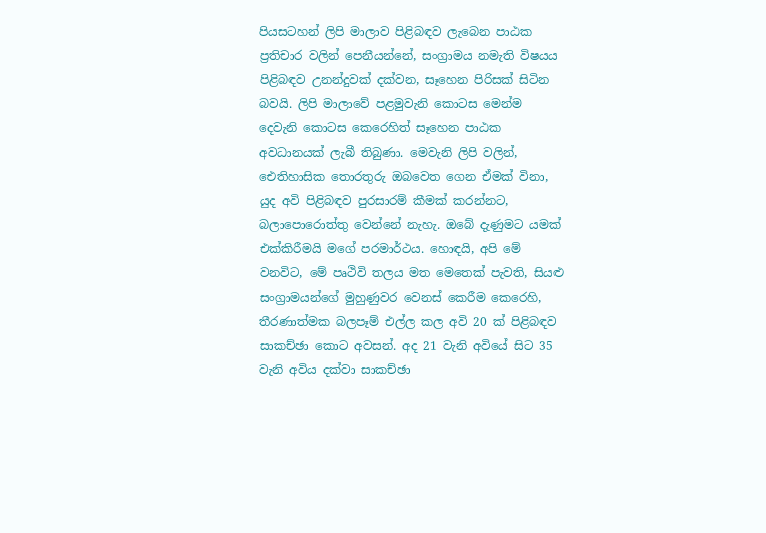පියසටහන් ලිපි මාලාව පිළිබඳව ලැබෙන පාඨක ප්‍රතිචාර වලින් පෙනීයන්නේ, සංග්‍රාමය නමැති විෂයය පිළිබඳව උනන්දුවක් දක්වන, සෑහෙන පිරිසක් සිටින බවයි. ලිපි මාලාවේ පළමුවැනි කොටස මෙන්ම දෙවැනි කොටස කෙරෙහිත් සෑහෙන පාඨක අවධානයක් ලැබී තිබුණා. මෙවැනි ලිපි වලින්, ඓතිහාසික තොරතුරු ඔබවෙත ගෙන ඒමක් විනා, යුද අවි පිළිබඳව පුරසාරම් කීමක් කරන්නට, බලාපොරොත්තු වෙන්නේ නැහැ. ඔබේ දැණුමට යමක් එක්කිරීමයි මගේ පරමාර්ථය. හොඳයි, අපි මේ වනවිට, මේ පෘථිවි තලය මත මෙතෙක් පැවති, සියළු සංග්‍රාමයන්ගේ මුහුණුවර වෙනස් කෙරීම කෙරෙහි, තීරණාත්මක බලපෑම් එල්ල කල අවි 20 ක් පිළිබඳව සාකච්ඡා කොට අවසන්. අද 21 වැනි අවියේ සිට 35 වැනි අවිය දක්වා සාකච්ඡා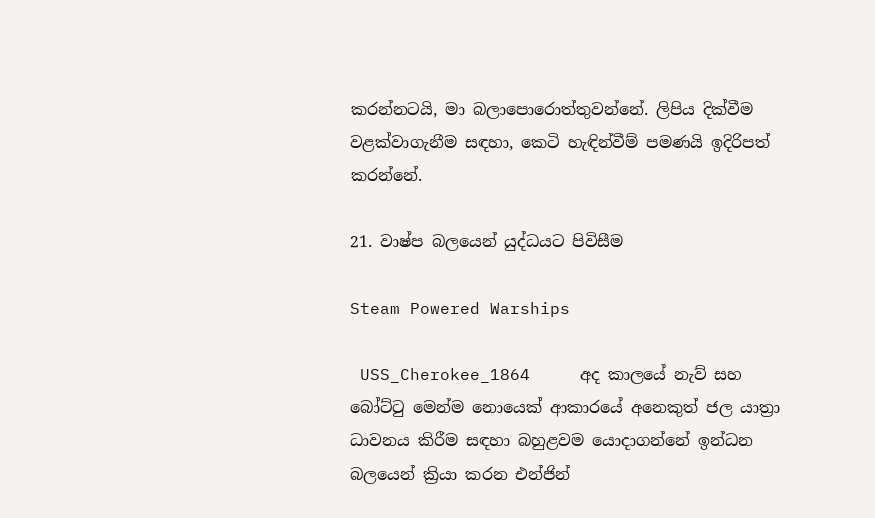කරන්නටයි, මා බලාපොරොත්තුවන්නේ. ලිපිය දික්වීම වළක්වාගැනීම සඳහා, කෙටි හැඳින්වීම් පමණයි ඉදිරිපත් කරන්නේ.

21. වාෂ්ප බලයෙන් යුද්ධයට පිවිසීම

Steam Powered Warships

 USS_Cherokee_1864     අද කාලයේ නැව් සහ බෝට්ටු මෙන්ම නොයෙක් ආකාරයේ අනෙකුත් ජල යාත්‍රා ධාවනය කිරීම සඳහා බහුළවම යොදාගන්නේ ඉන්ධන බලයෙන් ක්‍රියා කරන එන්ජින්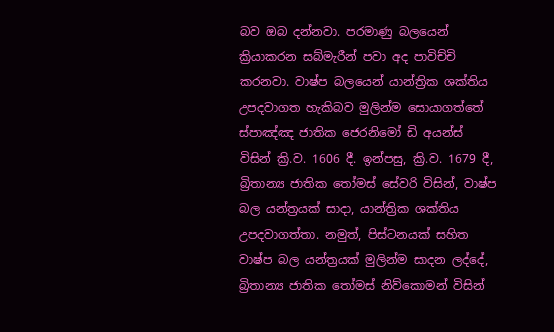බව ඔබ දන්නවා. පරමාණු බලයෙන් ක්‍රියාකරන සබ්මැරීන් පවා අද පාවිච්චි කරනවා. වාෂ්ප බලයෙන් යාන්ත්‍රික ශක්තිය උපදවාගත හැකිබව මුලින්ම සොයාගත්තේ ස්පාඤ්ඤ ජාතික ජෙරනිමෝ ඩි අයන්ස් විසින් ක්‍රි.ව. 1606 දී. ඉන්පසු, ක්‍රි.ව. 1679 දී, බ්‍රිතාන්‍ය ජාතික තෝමස් සේවරි විසින්, වාෂ්ප බල යන්ත්‍රයක් සාදා, යාන්ත්‍රික ශක්තිය උපදවාගත්තා. නමුත්, පිස්ටනයක් සහිත වාෂ්ප බල යන්ත්‍රයක් මුලින්ම සාදන ලද්දේ, බ්‍රිතාන්‍ය ජාතික තෝමස් නිව්කොමන් විසින්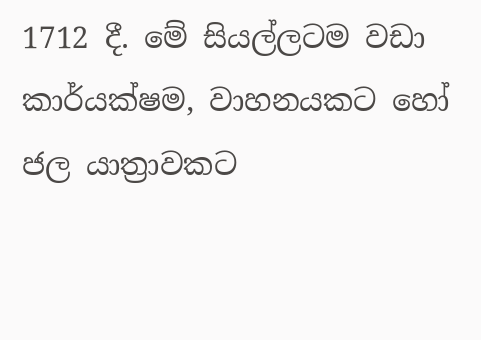1712 දී. මේ සියල්ලටම වඩා කාර්යක්ෂම, වාහනයකට හෝ ජල යාත්‍රාවකට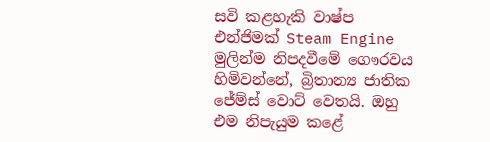සවි කළහැකි වාෂ්ප එන්ජිමක් Steam Engine මුලින්ම නිපදවීමේ ගෞරවය හිමිවන්නේ, බ්‍රිතාන්‍ය ජාතික ජේම්ස් වොට් වෙතයි. ඔහු එම නිපැයුම කළේ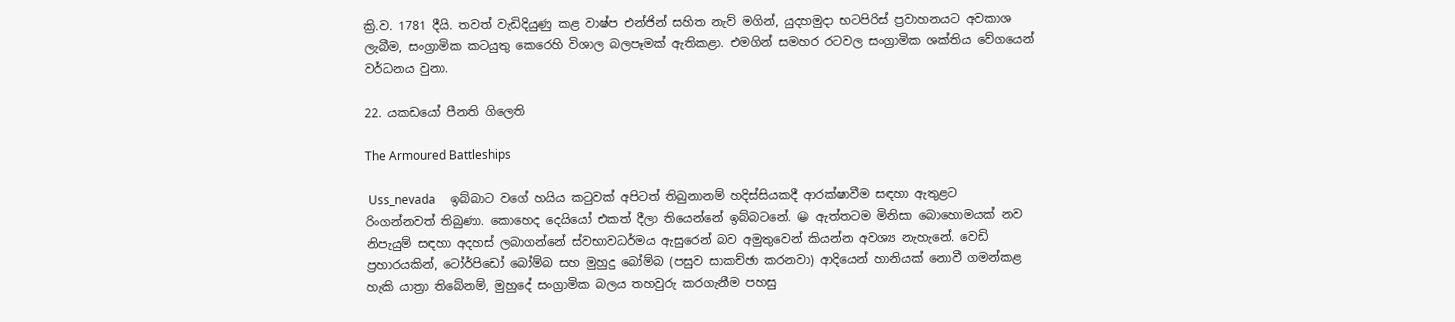ක්‍රි.ව. 1781 දීයි. තවත් වැඩිදියුණු කළ වාෂ්ප එන්ජින් සහිත නැව් මගින්, යුදහමුදා භටපිරිස් ප්‍රවාහනයට අවකාශ ලැබීම, සංග්‍රාමික කටයුතු කෙරෙහි විශාල බලපෑමක් ඇතිකළා. එමගින් සමහර රටවල සංග්‍රාමික ශක්තිය වේගයෙන් වර්ධනය වුනා.

22. යකඩයෝ පීනති ගිලෙති

The Armoured Battleships

 Uss_nevada     ඉබ්බාට වගේ හයිය කටුවක් අපිටත් තිබුනානම් හදිස්සියකදී ආරක්ෂාවීම සඳහා ඇතුළට රිංගන්නවත් තිබුණා. කොහෙද දෙයියෝ එකත් දීලා තියෙන්නේ ඉබ්බටනේ. 😀 ඇත්තටම මිනිසා බොහොමයක් නව නිපැයුම් සඳහා අදහස් ලබාගන්නේ ස්වභාවධර්මය ඇසුරෙන් බව අමුතුවෙන් කියන්න අවශ්‍ය නැහැනේ. වෙඩි ප්‍රහාරයකින්, ටෝර්පිඩෝ බෝම්බ සහ මුහුදු බෝම්බ (පසුව සාකච්ඡා කරනවා) ආදියෙන් හානියක් නොවී ගමන්කළ හැකි යාත්‍රා තිබේනම්, මුහුදේ සංග්‍රාමික බලය තහවුරු කරගැනීම පහසු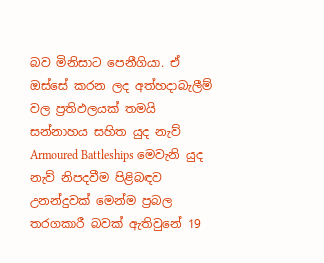බව මිනිසාට පෙනීගියා. ඒ ඔස්සේ කරන ලද අත්හදාබැලීම් වල ප්‍රතිඵලයක් තමයි සන්නාහය සහිත යුද නැව් Armoured Battleships මෙවැනි යුද නැව් නිපදවීම පිළිබඳව උනන්දුවක් මෙන්ම ප්‍රබල තරගකාරී බවක් ඇතිවුනේ 19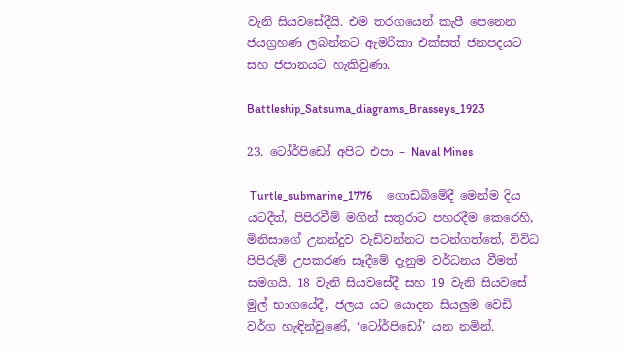වැනි සියවසේදීයි. එම තරගයෙන් කැපී පෙනෙන ජයග්‍රහණ ලබන්නට ඇමරිකා එක්සත් ජනපදයට සහ ජපානයට හැකිවුණා.

Battleship_Satsuma_diagrams_Brasseys_1923

23. ටෝර්පිඩෝ අපිට එපා – Naval Mines

 Turtle_submarine_1776     ගොඩබිමේදී මෙන්ම දිය යටදීත්, පිපිරවීම් මගින් සතුරාට පහරදීම කෙරෙහි, මිනිසාගේ උනන්දුව වැඩිවන්නට පටන්ගත්තේ, විවිධ පිපිරුම් උපකරණ සෑදීමේ දැනුම වර්ධනය වීමත් සමගයි. 18 වැනි සියවසේදී සහ 19 වැනි සියවසේ මුල් භාගයේදී, ජලය යට යොදන සියලුම වෙඩි වර්ග හැඳින්වුණේ, ‘ටෝර්පිඩෝ’ යන නමින්.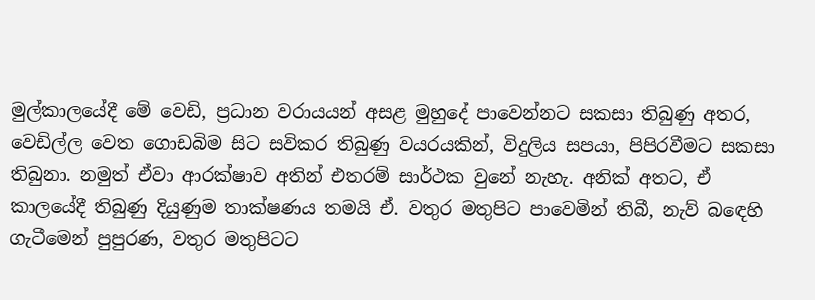මුල්කාලයේදී මේ වෙඩි, ප්‍රධාන වරායයන් අසළ මුහුදේ පාවෙන්නට සකසා තිබුණු අතර, වෙඩිල්ල වෙත ගොඩබිම සිට සවිකර තිබුණු වයරයකින්, විදුලිය සපයා, පිපිරවීමට සකසා තිබුනා. නමුත් ඒවා ආරක්ෂාව අතින් එතරම් සාර්ථක වුනේ නැහැ. අනික් අතට, ඒ කාලයේදී තිබුණු දියුණුම තාක්ෂණය තමයි ඒ. වතුර මතුපිට පාවෙමින් තිබී, නැව් බඳෙහි ගැටීමෙන් පුපුරණ, වතුර මතුපිටට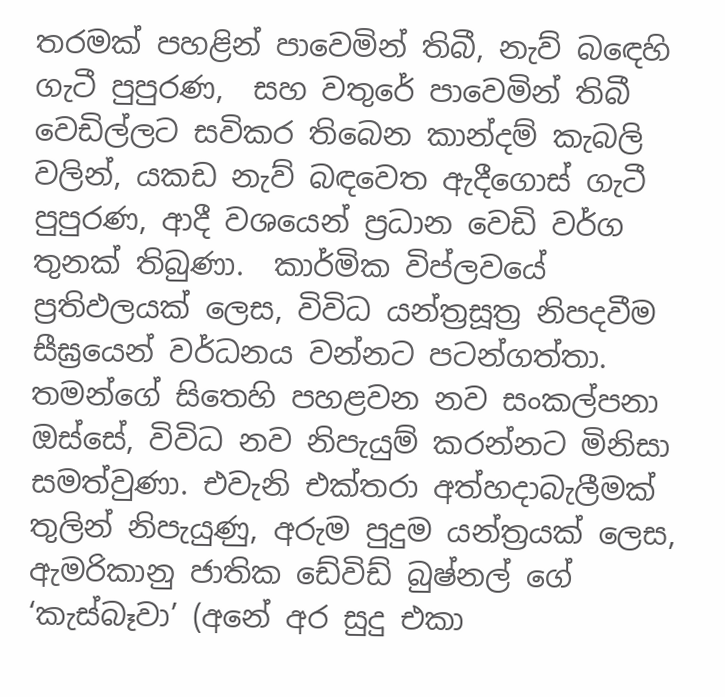තරමක් පහළින් පාවෙමින් තිබී, නැව් බඳෙහි ගැටී පුපුරණ,  සහ වතුරේ පාවෙමින් තිබී  වෙඩිල්ලට සවිකර තිබෙන කාන්දම් කැබලි වලින්, යකඩ නැව් බඳවෙත ඇදීගොස් ගැටී පුපුරණ, ආදී වශයෙන් ප්‍රධාන වෙඩි වර්ග තුනක් තිබුණා.  කාර්මික විප්ලවයේ ප්‍රතිඵලයක් ලෙස, විවිධ යන්ත්‍රසූත්‍ර නිපදවීම සීඝ්‍රයෙන් වර්ධනය වන්නට පටන්ගත්තා. තමන්ගේ සිතෙහි පහළවන නව සංකල්පනා ඔස්සේ, විවිධ නව නිපැයුම් කරන්නට මිනිසා සමත්වුණා. එවැනි එක්තරා අත්හදාබැලීමක් තුලින් නිපැයුණු, අරුම පුදුම යන්ත්‍රයක් ලෙස, ඇමරිකානු ජාතික ඩේවිඩ් බුෂ්නල් ගේ ‘කැස්බෑවා’ (අනේ අර සුදු එකා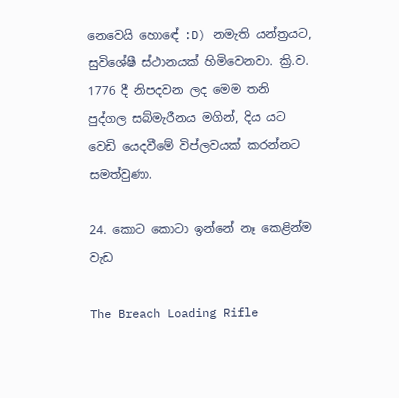නෙවෙයි හොඳේ :D) නමැති යන්ත්‍රයට, සුවිශේෂී ස්ථානයක් හිමිවෙනවා. ක්‍රි.ව. 1776 දී නිපදවන ලද මෙම තනි පුද්ගල සබ්මැරීනය මගින්, දිය යට වෙඩි යෙදවීමේ විප්ලවයක් කරන්නට සමත්වුණා.

24. කොට කොටා ඉන්නේ නෑ කෙළින්ම වැඩ

The Breach Loading Rifle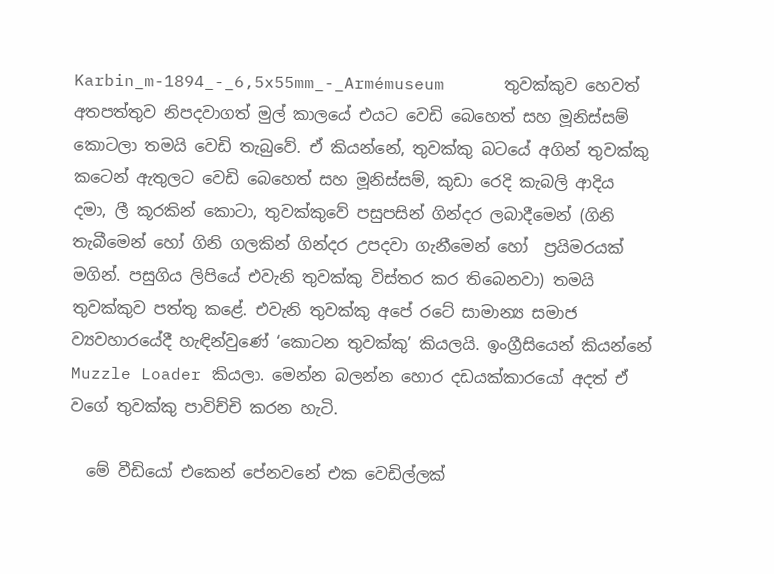Karbin_m-1894_-_6,5x55mm_-_Armémuseum      තුවක්කුව හෙවත් අතපත්තුව නිපදවාගත් මුල් කාලයේ එයට වෙඩි බෙහෙත් සහ මූනිස්සම් කොටලා තමයි වෙඩි තැබුවේ. ඒ කියන්නේ, තුවක්කු බටයේ අගින් තුවක්කු කටෙන් ඇතුලට වෙඩි බෙහෙත් සහ මූනිස්සම්, කුඩා රෙදි කැබලි ආදිය දමා, ලී කූරකින් කොටා, තුවක්කුවේ පසුපසින් ගින්දර ලබාදීමෙන් (ගිනි තැබීමෙන් හෝ ගිනි ගලකින් ගින්දර උපදවා ගැනීමෙන් හෝ  ප්‍රයිමරයක් මගින්. පසුගිය ලිපියේ එවැනි තුවක්කු විස්තර කර තිබෙනවා) තමයි තුවක්කුව පත්තු කළේ. එවැනි තුවක්කු අපේ රටේ සාමාන්‍ය සමාජ ව්‍යවහාරයේදී හැඳින්වුණේ ‘කොටන තුවක්කු’ කියලයි. ඉංග්‍රීසියෙන් කියන්නේ Muzzle Loader කියලා. මෙන්න බලන්න හොර දඩයක්කාරයෝ අදත් ඒ වගේ තුවක්කු පාවිච්චි කරන හැටි.

  මේ වීඩියෝ එකෙන් පේනවනේ එක වෙඩිල්ලක්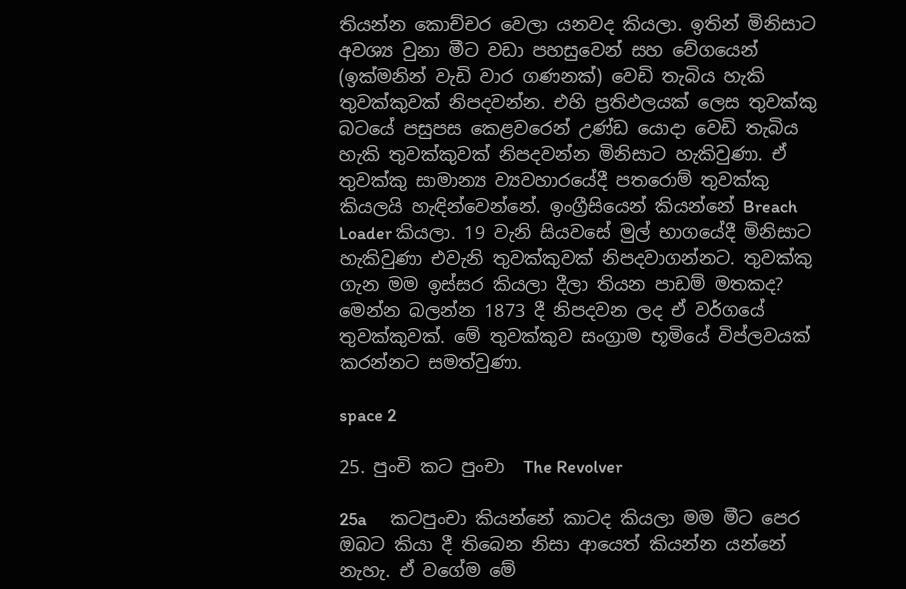තියන්න කොච්චර වෙලා යනවද කියලා. ඉතින් මිනිසාට අවශ්‍ය වුනා මීට වඩා පහසුවෙන් සහ වේගයෙන් (ඉක්මනින් වැඩි වාර ගණනක්) වෙඩි තැබිය හැකි තුවක්කුවක් නිපදවන්න. එහි ප්‍රතිඵලයක් ලෙස තුවක්කු බටයේ පසුපස කෙළවරෙන් උණ්ඩ යොදා වෙඩි තැබිය හැකි තුවක්කුවක් නිපදවන්න මිනිසාට හැකිවුණා. ඒ තුවක්කු සාමාන්‍ය ව්‍යවහාරයේදී පතරොම් තුවක්කු කියලයි හැඳින්වෙන්නේ. ඉංග්‍රීසියෙන් කියන්නේ Breach Loader කියලා. 19 වැනි සියවසේ මුල් භාගයේදී මිනිසාට හැකිවුණා එවැනි තුවක්කුවක් නිපදවාගන්නට. තුවක්කු ගැන මම ඉස්සර කියලා දීලා තියන පාඩම් මතකද? මෙන්න බලන්න 1873 දී නිපදවන ලද ඒ වර්ගයේ තුවක්කුවක්. මේ තුවක්කුව සංග්‍රාම භූමියේ විප්ලවයක් කරන්නට සමත්වුණා.

space 2

25. පුංචි කට පුංචා  The Revolver

25a      කටපුංචා කියන්නේ කාටද කියලා මම මීට පෙර ඔබට කියා දී තිබෙන නිසා ආයෙත් කියන්න යන්නේ නැහැ. ඒ වගේම මේ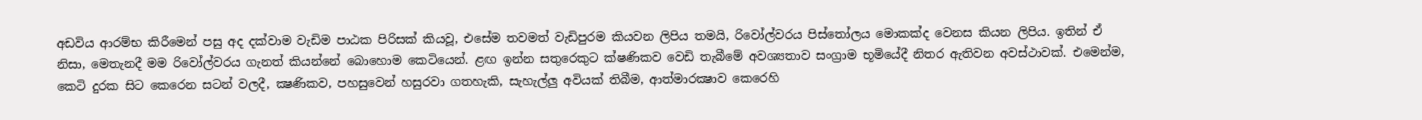අඩවිය ආරම්භ කිරීමෙන් පසු අද දක්වාම වැඩිම පාඨක පිරිසක් කියවූ, එසේම තවමත් වැඩිපුරම කියවන ලිපිය තමයි, රිවෝල්වරය පිස්තෝලය මොකක්ද වෙනස කියන ලිපිය. ඉතින් ඒ නිසා, මෙතැනදී මම රිවෝල්වරය ගැනත් කියන්නේ බොහොම කෙටියෙන්. ළඟ ඉන්න සතුරෙකුට ක්ෂණිකව වෙඩි තැබීමේ අවශ්‍යතාව සංග්‍රාම භූමියේදී නිතර ඇතිවන අවස්ථාවක්. එමෙන්ම, කෙටි දුරක සිට කෙරෙන සටන් වලදී, ක්‍ෂණිකව, පහසුවෙන් හසුරවා ගතහැකි, සැහැල්ලු අවියක් තිබීම, ආත්මාරක්‍ෂාව කෙරෙහි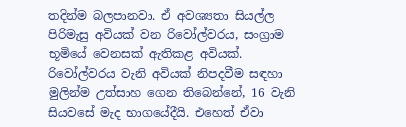තදින්ම බලපානවා. ඒ අවශ්‍යතා සියල්ල පිරිමැසු අවියක් වන රිවෝල්වරය, සංග්‍රාම භූමියේ වෙනසක් ඇතිකළ අවියක්. රිවෝල්වරය වැනි අවියක් නිපදවීම සඳහා මුලින්ම උත්සාහ ගෙන තිබෙන්නේ, 16 වැනි සියවසේ මැද භාගයේදීයි. එහෙත් ඒවා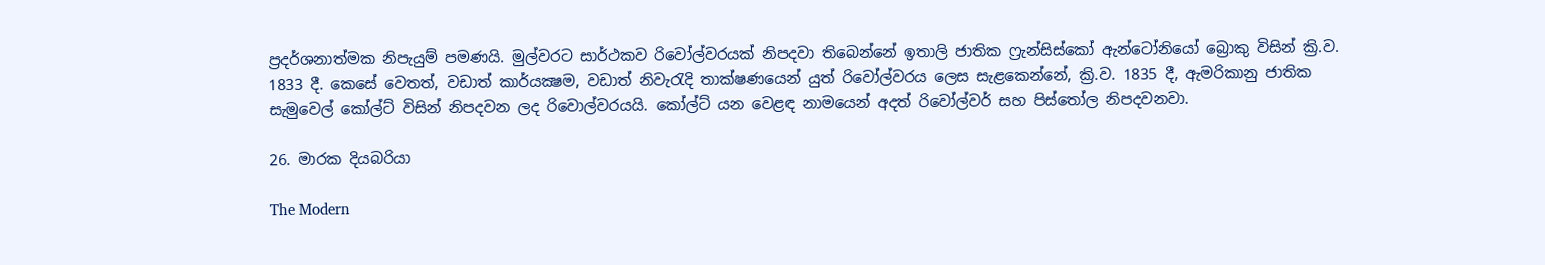ප්‍රදර්ශනාත්මක නිපැයුම් පමණයි. මුල්වරට සාර්ථකව රිවෝල්වරයක් නිපදවා තිබෙන්නේ ඉතාලි ජාතික ෆ්‍රැන්සිස්කෝ ඇන්ටෝනියෝ බ්‍රොකු විසින් ක්‍රි.ව. 1833 දී. කෙසේ වෙතත්, වඩාත් කාර්යක්‍ෂම, වඩාත් නිවැරැදි තාක්ෂණයෙන් යුත් රිවෝල්වරය ලෙස සැළකෙන්නේ, ක්‍රි.ව. 1835 දී, ඇමරිකානු ජාතික සැමුවෙල් කෝල්ට් විසින් නිපදවන ලද රිවොල්වරයයි. කෝල්ට් යන වෙළඳ නාමයෙන් අදත් රිවෝල්වර් සහ පිස්තෝල නිපදවනවා.

26. මාරක දියබරියා

The Modern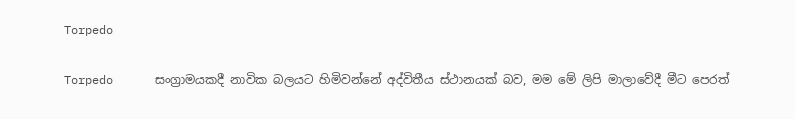Torpedo

Torpedo      සංග්‍රාමයකදී නාවික බලයට හිමිවන්නේ අද්විතීය ස්ථානයක් බව, මම මේ ලිපි මාලාවේදී මීට පෙරත්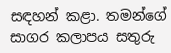සඳහන් කළා. තමන්ගේ සාගර කලාපය සතුරු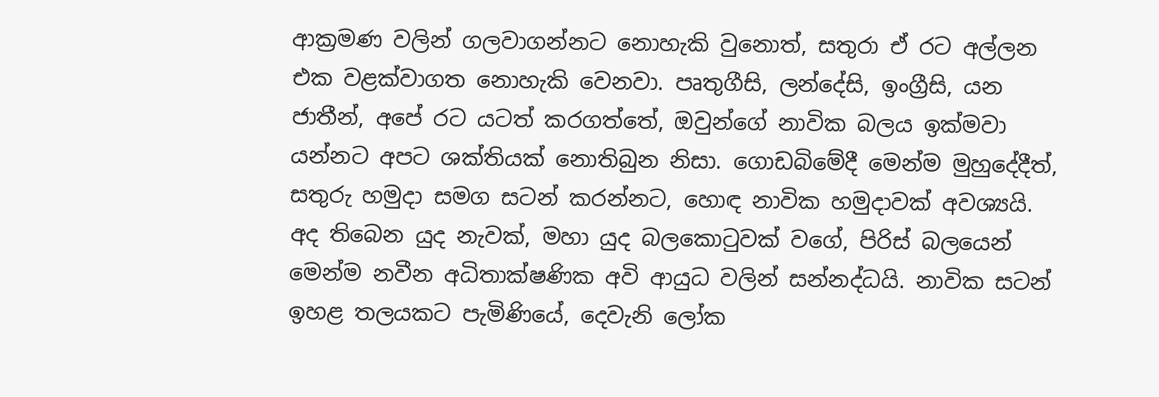ආක්‍රමණ වලින් ගලවාගන්නට නොහැකි වුනොත්, සතුරා ඒ රට අල්ලන එක වළක්වාගත නොහැකි වෙනවා. පෘතුගීසි, ලන්දේසි, ඉංග්‍රීසි, යන ජාතීන්, අපේ රට යටත් කරගත්තේ, ඔවුන්ගේ නාවික බලය ඉක්මවා යන්නට අපට ශක්තියක් නොතිබුන නිසා. ගොඩබිමේදී මෙන්ම මුහුදේදීත්, සතුරු හමුදා සමග සටන් කරන්නට, හොඳ නාවික හමුදාවක් අවශ්‍යයි. අද තිබෙන යුද නැවක්, මහා යුද බලකොටුවක් වගේ, පිරිස් බලයෙන් මෙන්ම නවීන අධිතාක්ෂණික අවි ආයුධ වලින් සන්නද්ධයි. නාවික සටන් ඉහළ තලයකට පැමිණියේ, දෙවැනි ලෝක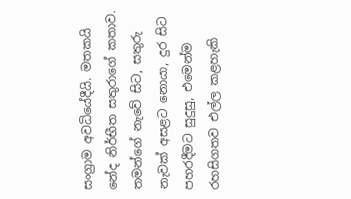සංග්‍රාම අවධියේදීයි. මතකයි නේද නිර්භීත සතුරාගේ කතාව. තමන්ගේ නැවේ සිට, සතුරු නැවක් අසළට නොයා, දුර සිට පහරදීමට සුදුසු, එමෙන්ම රහසිගතව එල්ල කළහැකි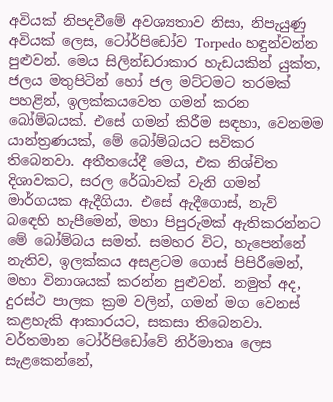අවියක් නිපදවීමේ අවශ්‍යතාව නිසා, නිපැයුණු අවියක් ලෙස, ටෝර්පිඩෝව Torpedo හඳුන්වන්න පුළුවන්. මෙය සිලින්ඩරාකාර හැඩයකින් යුක්ත, ජලය මතුපිටින් හෝ ජල මට්ටමට තරමක් පහළින්, ඉලක්කයවෙත ගමන් කරන බෝම්බයක්. එසේ ගමන් කිරීම සඳහා, වෙනමම යාන්ත්‍රණයක්, මේ බෝම්බයට සවිකර තිබෙනවා. අතීතයේදී මෙය, එක නිශ්චිත දිශාවකට, සරල රේඛාවක් වැනි ගමන් මාර්ගයක ඇදීගියා. එසේ ඇදීගොස්, නැව් බඳෙහි හැපීමෙන්, මහා පිපුරුමක් ඇතිකරන්නට මේ බෝම්බය සමත්. සමහර විට, හැපෙන්නේ නැතිව, ඉලක්කය අසළටම ගොස් පිපිරීමෙන්, මහා විනාශයක් කරන්න පුළුවන්. නමුත් අද, දුරස්ථ පාලක ක්‍රම වලින්, ගමන් මග වෙනස් කළහැකි ආකාරයට, සකසා තිබෙනවා. වර්තමාන ටෝර්පිඩෝවේ නිර්මාතෘ ලෙස සැළකෙන්නේ,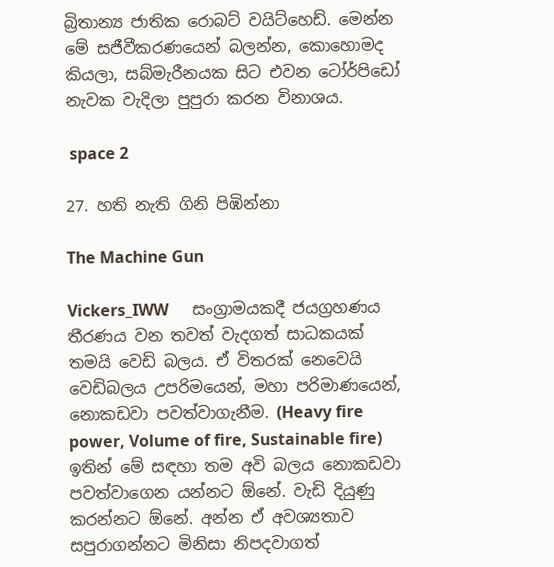බ්‍රිතාන්‍ය ජාතික රොබට් වයිට්හෙඩ්. මෙන්න මේ සජීවීකරණයෙන් බලන්න, කොහොමද කියලා, සබ්මැරීනයක සිට එවන ටෝර්පිඩෝ නැවක වැදිලා පුපුරා කරන විනාශය.

 space 2

27. හති නැති ගිනි පිඹින්නා

The Machine Gun

Vickers_IWW      සංග්‍රාමයකදී ජයග්‍රහණය තීරණය වන තවත් වැදගත් සාධකයක් තමයි වෙඩි බලය. ඒ විතරක් නෙවෙයි වෙඩිබලය උපරිමයෙන්, මහා පරිමාණයෙන්, නොකඩවා පවත්වාගැනීම. (Heavy fire power, Volume of fire, Sustainable fire) ඉතින් මේ සඳහා තම අවි බලය නොකඩවා පවත්වාගෙන යන්නට ඕනේ. වැඩි දියුණු කරන්නට ඕනේ. අන්න ඒ අවශ්‍යතාව සපුරාගන්නට මිනිසා නිපදවාගත්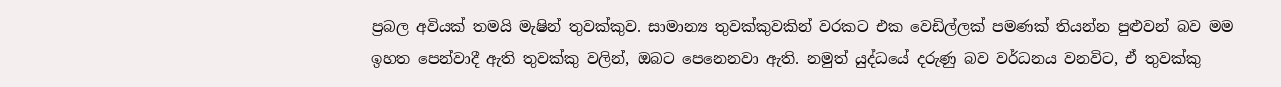ප්‍රබල අවියක් තමයි මැෂින් තුවක්කුව. සාමාන්‍ය තුවක්කුවකින් වරකට එක වෙඩිල්ලක් පමණක් තියන්න පුළුවන් බව මම ඉහත පෙන්වාදී ඇති තුවක්කු වලින්, ඔබට පෙනෙනවා ඇති. නමුත් යුද්ධයේ දරුණු බව වර්ධනය වනවිට, ඒ තුවක්කු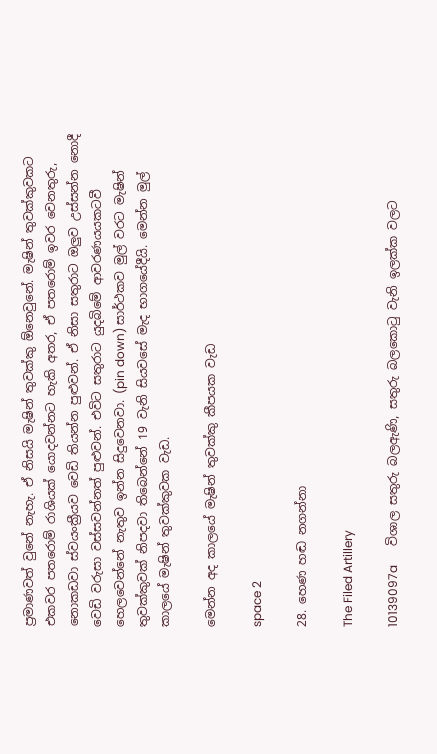ප්‍රමාණවත් වුනේ නැහැ. ඒ නිසයි මැෂින් තුවක්කු ඕනෙවුනේ. මැෂින් තුවක්කුවකට එකවර පතරොම් රාශියක් යොදවන්නට හැකි අතර, ඒ පතරොම් ඉවර වෙනතුරු, නොකඩවා ස්වයංක්‍රීයව වෙඩි තියන්න පුළුවන්. ඒ නිසා සතුරාට ඔලුව උස්සන්න නොදී වෙඩි වරුසා වස්සවන්නත් පුළුවන්. එවිට සතුරාට යුදබිමේ ආවරණයයකටවී හෙලවෙන්නේ නැතුව ඉන්න සිදුවෙනවා. (pin down) සාර්ථකව මුල් වරට මැෂින් තුවක්කුවක් නිපදවා තිබෙන්නේ 19 වැනි සියවසේ මැද භාගයේදීයි. මෙන්න මුල් කාලයේ මැෂින් තුවක්කුවක වැඩ.

මෙන්න අද කාලයේ මැෂින් තුවක්කු කීපයක වැඩ

space 2

28. හෙණ හඬ නගන්නා

The Filed Artillery

10139097a      විශාල සතුරු බලඇණි, සතුරු බලකොටු වැනි ඉලක්ක වලට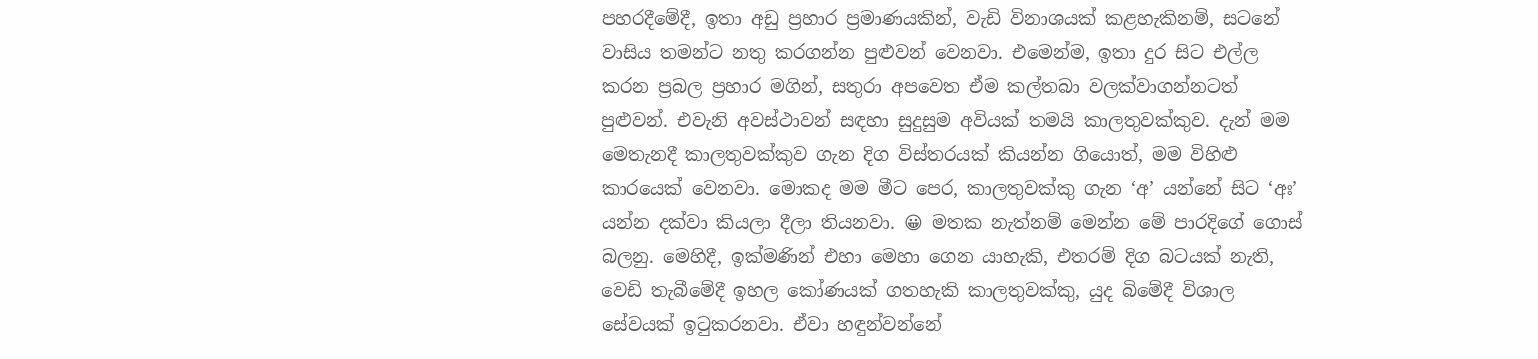පහරදීමේදී, ඉතා අඩු ප්‍රහාර ප්‍රමාණයකින්, වැඩි විනාශයක් කළහැකිනම්, සටනේ වාසිය තමන්ට නතු කරගන්න පුළුවන් වෙනවා. එමෙන්ම, ඉතා දුර සිට එල්ල කරන ප්‍රබල ප්‍රහාර මගින්, සතුරා අපවෙත ඒම කල්තබා වලක්වාගන්නටත් පුළුවන්. එවැනි අවස්ථාවන් සඳහා සුදුසුම අවියක් තමයි කාලතුවක්කුව. දැන් මම මෙතැනදී කාලතුවක්කුව ගැන දිග විස්තරයක් කියන්න ගියොත්, මම විහිළු කාරයෙක් වෙනවා. මොකද මම මීට පෙර, කාලතුවක්කු ගැන ‘අ’ යන්නේ සිට ‘අඃ’ යන්න දක්වා කියලා දීලා තියනවා. 😀 මතක නැත්නම් මෙන්න මේ පාරදිගේ ගොස් බලනු. මෙහිදී, ඉක්මණින් එහා මෙහා ගෙන යාහැකි, එතරම් දිග බටයක් නැති, වෙඩි තැබීමේදී ඉහල කෝණයක් ගතහැකි කාලතුවක්කු, යුද බිමේදී විශාල සේවයක් ඉටුකරනවා. ඒවා හඳුන්වන්නේ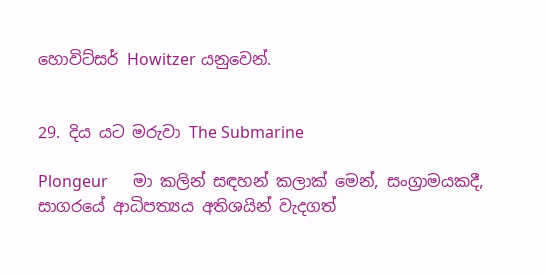හොවිට්සර් Howitzer යනුවෙන්.


29. දිය යට මරුවා The Submarine

Plongeur      මා කලින් සඳහන් කලාක් මෙන්, සංග්‍රාමයකදී, සාගරයේ ආධිපත්‍යය අතිශයින් වැදගත්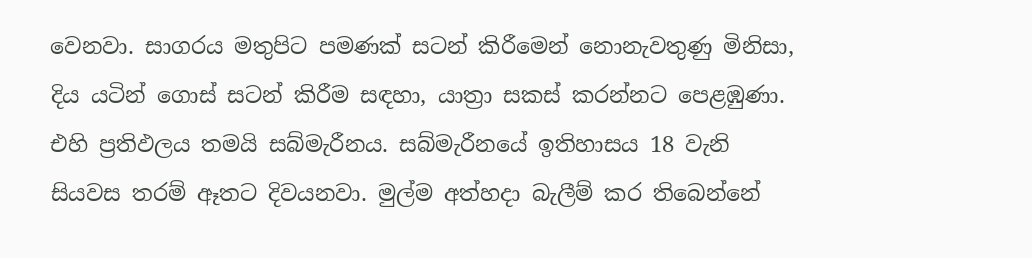වෙනවා. සාගරය මතුපිට පමණක් සටන් කිරීමෙන් නොනැවතුණු මිනිසා, දිය යටින් ගොස් සටන් කිරීම සඳහා, යාත්‍රා සකස් කරන්නට පෙළඹුණා. එහි ප්‍රතිඵලය තමයි සබ්මැරීනය. සබ්මැරීනයේ ඉතිහාසය 18 වැනි සියවස තරම් ඈතට දිවයනවා. මුල්ම අත්හදා බැලීම් කර තිබෙන්නේ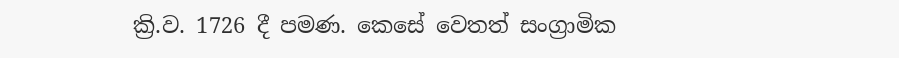ක්‍රි.ව. 1726 දී පමණ. කෙසේ වෙතත් සංග්‍රාමික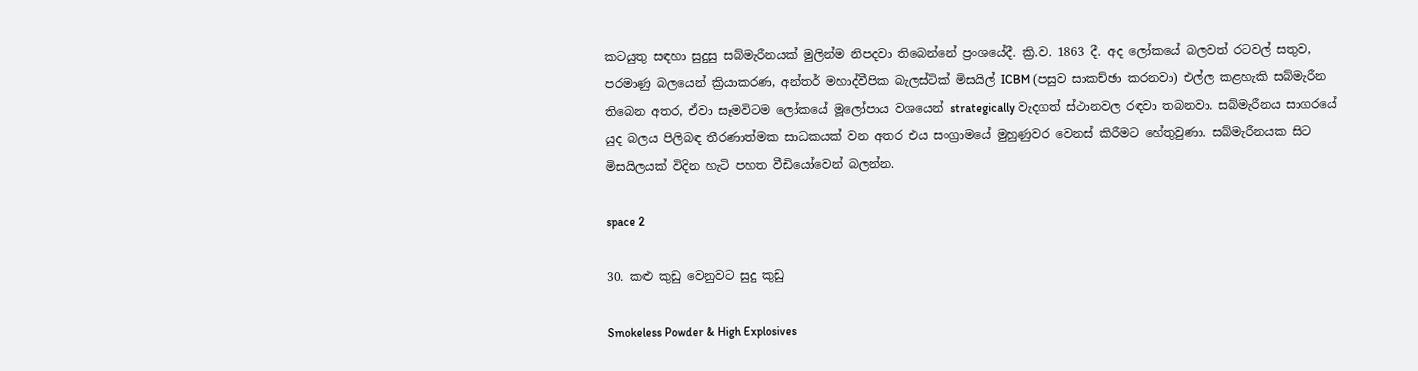කටයුතු සඳහා සුදුසු සබ්මැරීනයක් මුලින්ම නිපදවා තිබෙන්නේ ප්‍රංශයේදී. ක්‍රි.ව. 1863 දී. අද ලෝකයේ බලවත් රටවල් සතුව, පරමාණු බලයෙන් ක්‍රියාකරණ, අන්තර් මහාද්වීපික බැලස්ටික් මිසයිල් ICBM (පසුව සාකච්ඡා කරනවා) එල්ල කළහැකි සබ්මැරීන තිබෙන අතර, ඒවා සෑමවිටම ලෝකයේ මූලෝපාය වශයෙන් strategically වැදගත් ස්ථානවල රඳවා තබනවා. සබ්මැරීනය සාගරයේ යුද බලය පිලිබඳ තීරණාත්මක සාධකයක් වන අතර එය සංග්‍රාමයේ මුහුණුවර වෙනස් කිරීමට හේතුවුණා. සබ්මැරීනයක සිට මිසයිලයක් විදින හැටි පහත වීඩියෝවෙන් බලන්න.

space 2

30. කළු කුඩු වෙනුවට සුදු කුඩු

Smokeless Powder & High Explosives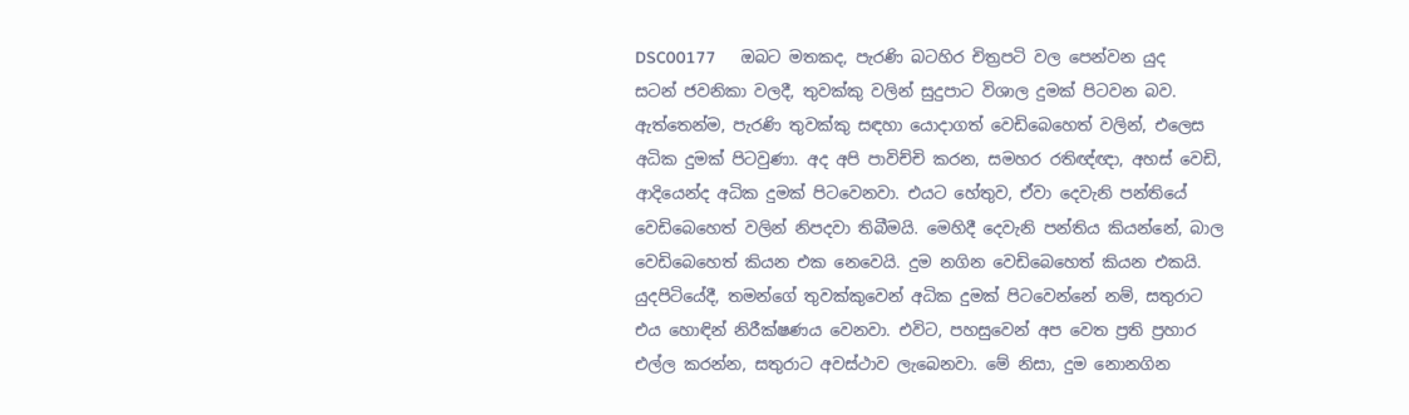DSC00177      ඔබට මතකද, පැරණි බටහිර චිත්‍රපටි වල පෙන්වන යුද සටන් ජවනිකා වලදී, තුවක්කු වලින් සුදුපාට විශාල දුමක් පිටවන බව. ඇත්තෙන්ම, පැරණි තුවක්කු සඳහා යොදාගත් වෙඩිබෙහෙත් වලින්, එලෙස අධික දුමක් පිටවුණා. අද අපි පාවිච්චි කරන, සමහර රතිඥ්ඥා, අහස් වෙඩි, ආදියෙන්ද අධික දුමක් පිටවෙනවා. එයට හේතුව, ඒවා දෙවැනි පන්තියේ වෙඩිබෙහෙත් වලින් නිපදවා තිබීමයි. මෙහිදී දෙවැනි පන්තිය කියන්නේ, බාල වෙඩිබෙහෙත් කියන එක නෙවෙයි. දුම නගින වෙඩිබෙහෙත් කියන එකයි. යුදපිටියේදී, තමන්ගේ තුවක්කුවෙන් අධික දුමක් පිටවෙන්නේ නම්, සතුරාට එය හොඳින් නිරීක්ෂණය වෙනවා. එවිට, පහසුවෙන් අප වෙත ප්‍රති ප්‍රහාර එල්ල කරන්න, සතුරාට අවස්ථාව ලැබෙනවා. මේ නිසා, දුම නොනගින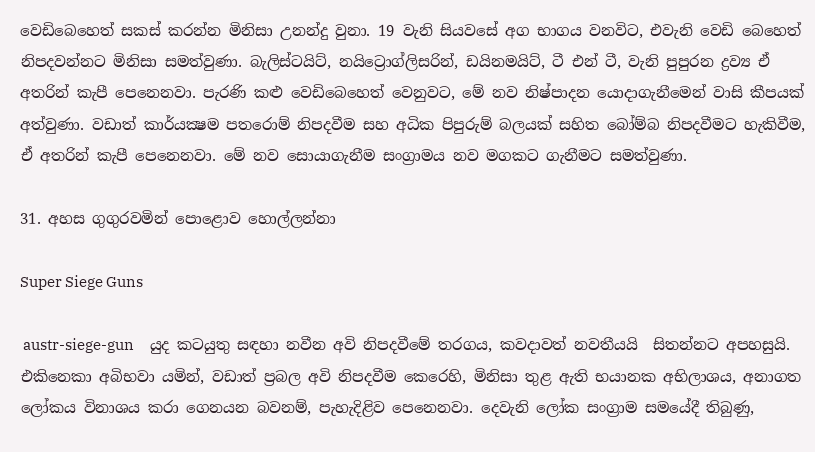වෙඩිබෙහෙත් සකස් කරන්න මිනිසා උනන්දු වුනා. 19 වැනි සියවසේ අග භාගය වනවිට, එවැනි වෙඩි බෙහෙත් නිපදවන්නට මිනිසා සමත්වුණා. බැලිස්ටයිට්, නයිට්‍රොග්ලිසරින්, ඩයිනමයිට්, ටී එන් ටී, වැනි පුපුරන ද්‍රව්‍ය ඒ අතරින් කැපී පෙනෙනවා. පැරණි කළු වෙඩිබෙහෙත් වෙනුවට, මේ නව නිෂ්පාදන යොදාගැනීමෙන් වාසි කීපයක් අත්වුණා. වඩාත් කාර්යක්‍ෂම පතරොම් නිපදවීම සහ අධික පිපුරුම් බලයක් සහිත බෝම්බ නිපදවීමට හැකිවීම, ඒ අතරින් කැපී පෙනෙනවා. මේ නව සොයාගැනීම සංග්‍රාමය නව මගකට ගැනීමට සමත්වුණා.

31. අහස ගුගුරවමින් පොළොව හොල්ලන්නා

Super Siege Guns

 austr-siege-gun     යුද කටයුතු සඳහා නවීන අවි නිපදවීමේ තරගය, කවදාවත් නවතීයයි  සිතන්නට අපහසුයි. එකිනෙකා අබිභවා යමින්, වඩාත් ප්‍රබල අවි නිපදවීම කෙරෙහි, මිනිසා තුළ ඇති භයානක අභිලාශය, අනාගත ලෝකය විනාශය කරා ගෙනයන බවනම්, පැහැදිළිව පෙනෙනවා. දෙවැනි ලෝක සංග්‍රාම සමයේදී තිබුණු,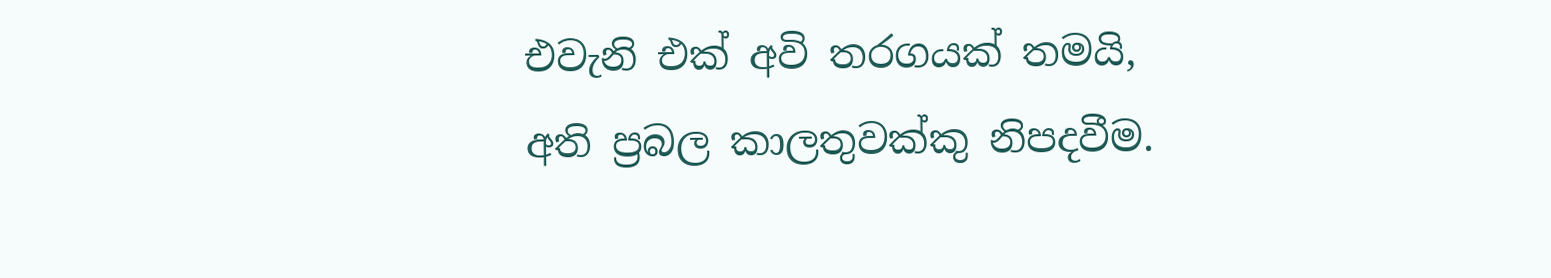එවැනි එක් අවි තරගයක් තමයි, අති ප්‍රබල කාලතුවක්කු නිපදවීම.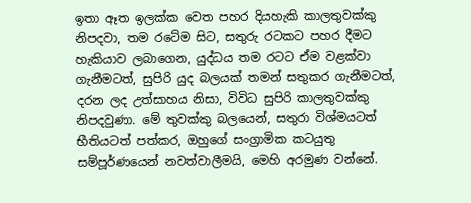ඉතා ඈත ඉලක්ක වෙත පහර දියහැකි කාලතුවක්කු නිපදවා, තම රටේම සිට, සතුරු රටකට පහර දීමට හැකියාව ලබාගෙන, යුද්ධය තම රටට ඒම වළක්වා ගැනීමටත්, සුපිරි යුද බලයක් තමන් සතුකර ගැනීමටත්, දරන ලද උත්සාහය නිසා, විවිධ සුපිරි කාලතුවක්කු නිපදවුණා. මේ තුවක්කු බලයෙන්, සතුරා විශ්මයටත් භීතියටත් පත්කර, ඔහුගේ සංග්‍රාමික කටයුතු සම්පූර්ණයෙන් නවත්වාලීමයි, මෙහි අරමුණ වන්නේ.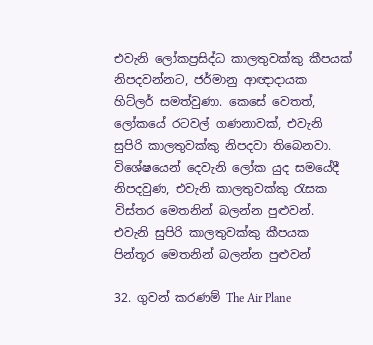එවැනි ලෝකප්‍රසිද්ධ කාලතුවක්කු කීපයක් නිපදවන්නට, ජර්මානු ආඥාදායක හිට්ලර් සමත්වුණා. කෙසේ වෙතත්, ලෝකයේ රටවල් ගණනාවක්, එවැනි සුපිරි කාලතුවක්කු නිපදවා තිබෙනවා. විශේෂයෙන් දෙවැනි ලෝක යුද සමයේදී නිපදවුණ, එවැනි කාලතුවක්කු රැසක විස්තර මෙතනින් බලන්න පුළුවන්.  එවැනි සුපිරි කාලතුවක්කු කීපයක පින්තූර මෙතනින් බලන්න පුළුවන්

32. ගුවන් කරණම් The Air Plane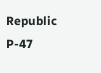Republic P-47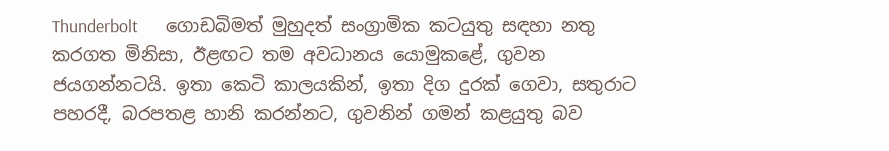Thunderbolt       ගොඩබිමත් මුහුදත් සංග්‍රාමික කටයුතු සඳහා නතු කරගත මිනිසා, ඊළඟට තම අවධානය යොමුකළේ, ගුවන ජයගන්නටයි. ඉතා කෙටි කාලයකින්, ඉතා දිග දුරක් ගෙවා, සතුරාට පහරදී, බරපතළ හානි කරන්නට, ගුවනින් ගමන් කළයුතු බව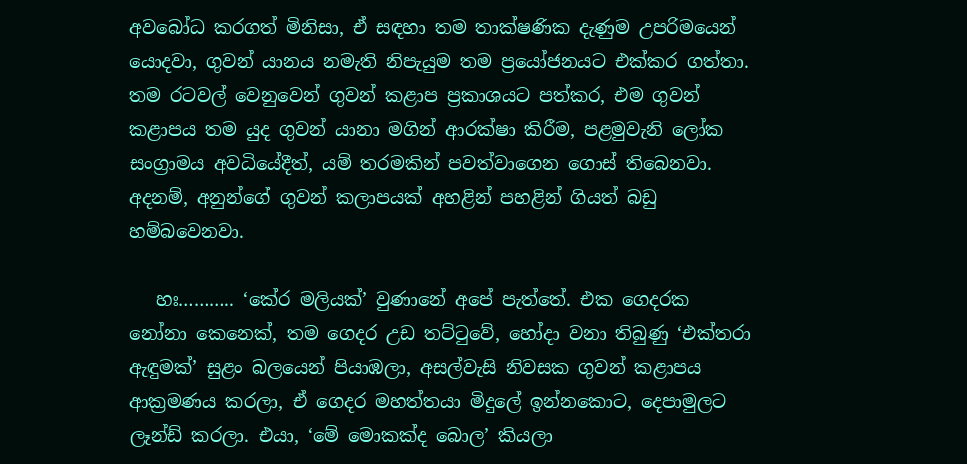අවබෝධ කරගත් මිනිසා, ඒ සඳහා තම තාක්ෂණික දැණුම උපරිමයෙන් යොදවා, ගුවන් යානය නමැති නිපැයුම තම ප්‍රයෝජනයට එක්කර ගත්තා. තම රටවල් වෙනුවෙන් ගුවන් කළාප ප්‍රකාශයට පත්කර, එම ගුවන් කළාපය තම යුද ගුවන් යානා මගින් ආරක්ෂා කිරීම, පළමුවැනි ලෝක සංග්‍රාමය අවධියේදීත්, යම් තරමකින් පවත්වාගෙන ගොස් තිබෙනවා. අදනම්, අනුන්ගේ ගුවන් කලාපයක් අහළින් පහළින් ගියත් බඩු හම්බවෙනවා.

   හඃ……….. ‘කේර මලියක්’ වුණානේ අපේ පැත්තේ. එක ගෙදරක නෝනා කෙනෙක්, තම ගෙදර උඩ තට්ටුවේ, හෝදා වනා තිබුණු ‘එක්තරා ඇඳුමක්’ සුළං බලයෙන් පියාඹලා, අසල්වැසි නිවසක ගුවන් කළාපය ආක්‍රමණය කරලා, ඒ ගෙදර මහත්තයා මිදුලේ ඉන්නකොට, දෙපාමුලට ලෑන්ඩ් කරලා. එයා, ‘මේ මොකක්ද බොල’ කියලා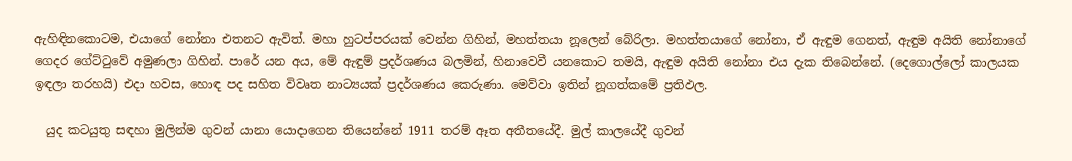ඇහිඳිනකොටම, එයාගේ නෝනා එතනට ඇවිත්. මහා හුටප්පරයක් වෙන්න ගිහින්, මහත්තයා නූලෙන් බේරිලා. මහත්තයාගේ නෝනා, ඒ ඇඳුම ගෙනත්, ඇඳුම අයිති නෝනාගේ ගෙදර ගේට්ටුවේ අමුණලා ගිහින්. පාරේ යන අය, මේ ඇඳුම් ප්‍රදර්ශණය බලමින්, හිනාවෙවී යනකොට තමයි, ඇඳුම අයිති නෝනා එය දැක තිබෙන්නේ. (දෙගොල්ලෝ කාලයක ඉඳලා තරහයි) එදා හවස, හොඳ පද සහිත විවෘත නාට්‍යයක් ප්‍රදර්ශණය කෙරුණා. මෙව්වා ඉතින් නූගත්කමේ ප්‍රතිඵල.

  යුද කටයුතු සඳහා මුලින්ම ගුවන් යානා යොදාගෙන තියෙන්නේ 1911 තරම් ඈත අතීතයේදී. මුල් කාලයේදී ගුවන්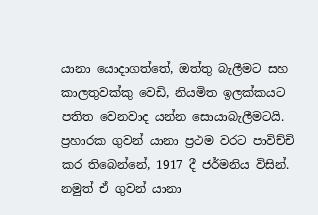යානා යොදාගත්තේ, ඔත්තු බැලීමට සහ කාලතුවක්කු වෙඩි, නියමිත ඉලක්කයට පතිත වෙනවාද යන්න සොයාබැලීමටයි. ප්‍රහාරක ගුවන් යානා ප්‍රථම වරට පාවිච්චි කර තිබෙන්නේ, 1917 දී ජර්මනිය විසින්. නමුත් ඒ ගුවන් යානා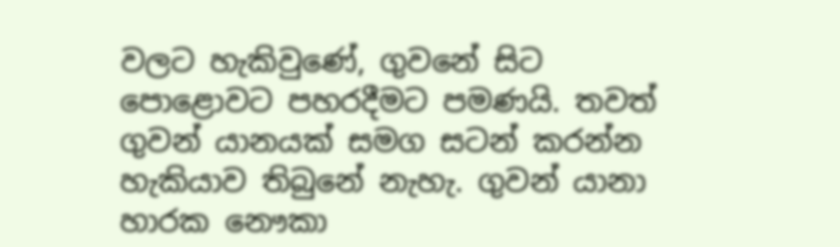වලට හැකිවුණේ, ගුවනේ සිට පොළොවට පහරදීමට පමණයි. තවත් ගුවන් යානයක් සමග සටන් කරන්න හැකියාව තිබුනේ නැහැ. ගුවන් යානා හාරක නෞකා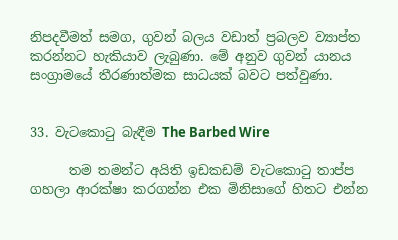නිපදවීමත් සමග, ගුවන් බලය වඩාත් ප්‍රබලව ව්‍යාප්ත කරන්නට හැකියාව ලැබුණා. මේ අනුව ගුවන් යානය සංග්‍රාමයේ තීරණාත්මක සාධයක් බවට පත්වුණා.


33. වැටකොටු බැඳීම The Barbed Wire

      තම තමන්ට අයිති ඉඩකඩම් වැටකොටු තාප්ප ගහලා ආරක්ෂා කරගන්න එක මිනිසාගේ හිතට එන්න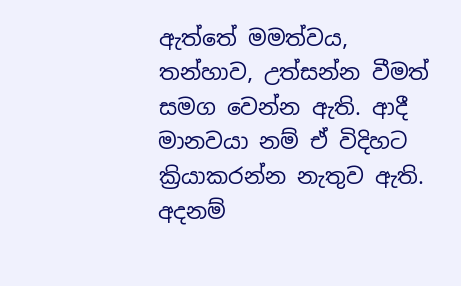ඇත්තේ මමත්වය, තන්හාව, උත්සන්න වීමත් සමග වෙන්න ඇති. ආදී මානවයා නම් ඒ විදිහට ක්‍රියාකරන්න නැතුව ඇති. අදනම්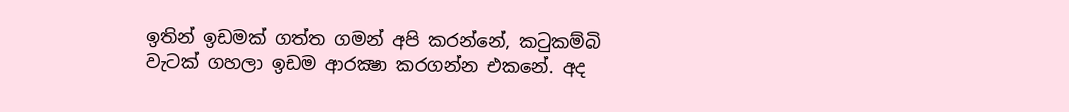ඉතින් ඉඩමක් ගත්ත ගමන් අපි කරන්නේ, කටුකම්බි වැටක් ගහලා ඉඩම ආරක්‍ෂා කරගන්න එකනේ. අද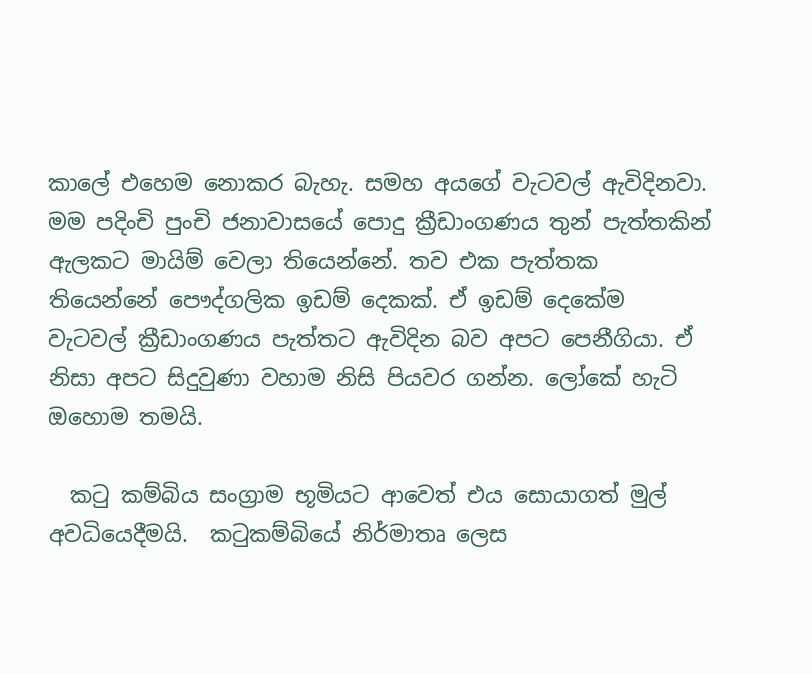කාලේ එහෙම නොකර බැහැ. සමහ අයගේ වැටවල් ඇවිදිනවා. මම පදිංචි පුංචි ජනාවාසයේ පොදු ක්‍රීඩාංගණය තුන් පැත්තකින් ඇලකට මායිම් වෙලා තියෙන්නේ. තව එක පැත්තක තියෙන්නේ පෞද්ගලික ඉඩම් දෙකක්. ඒ ඉඩම් දෙකේම වැටවල් ක්‍රීඩාංගණය පැත්තට ඇවිදින බව අපට පෙනීගියා. ඒ නිසා අපට සිදුවුණා වහාම නිසි පියවර ගන්න. ලෝකේ හැටි ඔහොම තමයි.

  කටු කම්බිය සංග්‍රාම භූමියට ආවෙත් එය සොයාගත් මුල් අවධියෙදීමයි.  කටුකම්බියේ නිර්මාතෘ ලෙස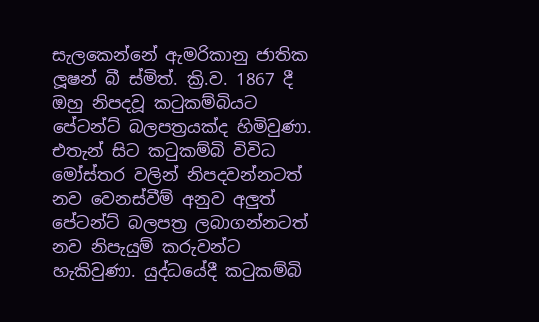සැලකෙන්නේ ඇමරිකානු ජාතික ලූෂන් බී ස්මිත්. ක්‍රි.ව. 1867 දී ඔහු නිපදවූ කටුකම්බියට පේටන්ට් බලපත්‍රයක්ද හිමිවුණා. එතැන් සිට කටුකම්බි විවිධ මෝස්‌තර වලින් නිපදවන්නටත් නව වෙනස්වීම් අනුව අලුත් පේටන්ට් බලපත්‍ර ලබාගන්නටත් නව නිපැයුම් කරුවන්ට හැකිවුණා. යුද්ධයේදී කටුකම්බි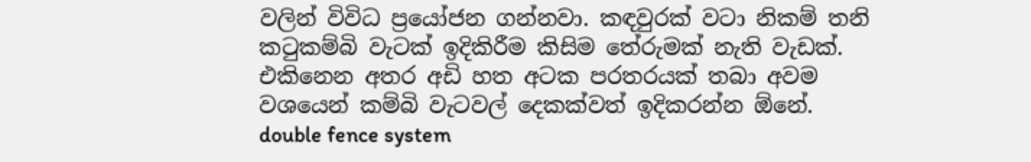වලින් විවිධ ප්‍රයෝජන ගන්නවා. කඳවුරක් වටා නිකම් තනි කටුකම්බි වැටක් ඉදිකිරීම කිසිම තේරුමක් නැති වැඩක්. එකිනෙන අතර අඩි හත අටක පරතරයක් තබා අවම වශයෙන් කම්බි වැටවල් දෙකක්වත් ඉදිකරන්න ඕනේ. double fence system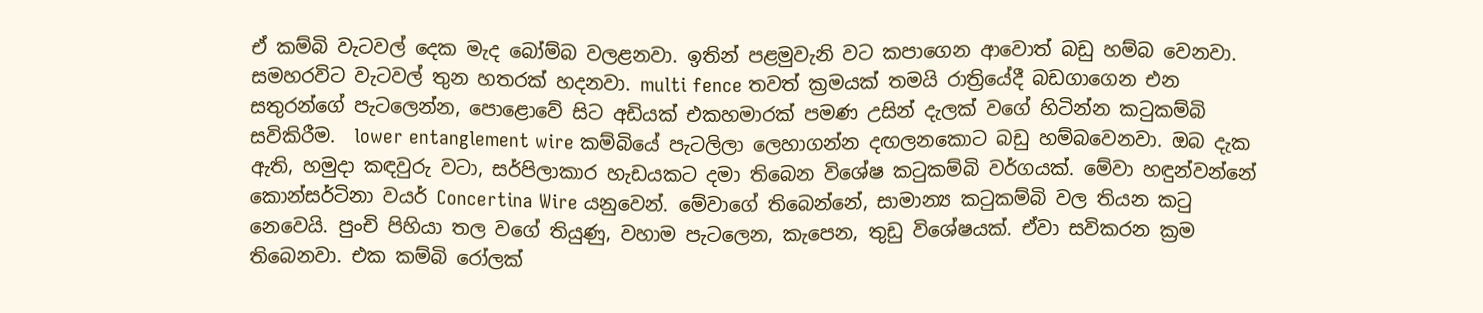ඒ කම්බි වැටවල් දෙක මැද බෝම්බ වලළනවා. ඉතින් පළමුවැනි වට කපාගෙන ආවොත් බඩු හම්බ වෙනවා. සමහරවිට වැටවල් තුන හතරක් හදනවා. multi fence තවත් ක්‍රමයක් තමයි රාත්‍රියේදී බඩගාගෙන එන සතුරන්ගේ පැටලෙන්න, පොළොවේ සිට අඩියක් එකහමාරක් පමණ උසින් දැලක් වගේ හිටින්න කටුකම්බි සවිකිරීම.  lower entanglement wire කම්බියේ පැටලිලා ලෙහාගන්න දඟලනකොට බඩු හම්බවෙනවා. ඔබ දැක ඇති, හමුදා කඳවුරු වටා, සර්පිලාකාර හැඩයකට දමා තිබෙන විශේෂ කටුකම්බි වර්ගයක්. මේවා හඳුන්වන්නේ කොන්සර්ටිනා වයර් Concertina Wire යනුවෙන්. මේවාගේ තිබෙන්නේ, සාමාන්‍ය කටුකම්බි වල තියන කටු නෙවෙයි. පුංචි පිහියා තල වගේ තියුණු, වහාම පැටලෙන, කැපෙන, තුඩු විශේෂයක්. ඒවා සවිකරන ක්‍රම තිබෙනවා. එක කම්බි රෝලක්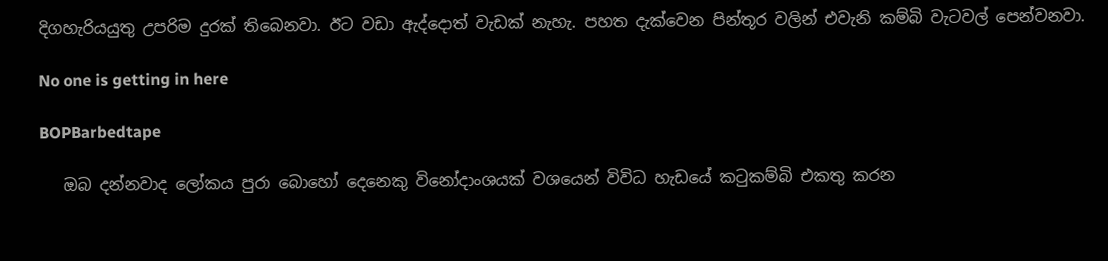දිගහැරියයුතු උපරිම දුරක් තිබෙනවා. ඊට වඩා ඇද්දොත් වැඩක් නැහැ. පහත දැක්වෙන පින්තූර වලින් එවැනි කම්බි වැටවල් පෙන්වනවා.

No one is getting in here

BOPBarbedtape

   ඔබ දන්නවාද ලෝකය පුරා බොහෝ දෙනෙකු විනෝදාංශයක් වශයෙන් විවිධ හැඩයේ කටුකම්බි එකතු කරන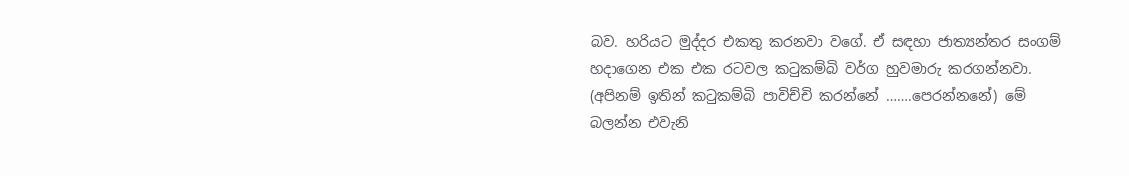බව. හරියට මුද්දර එකතු කරනවා වගේ. ඒ සඳහා ජාත්‍යන්තර සංගම් හදාගෙන එක එක රටවල කටුකම්බි වර්ග හුවමාරු කරගන්නවා. (අපිනම් ඉතින් කටුකම්බි පාවිච්චි කරන්නේ …….පෙරන්නනේ) මේ බලන්න එවැනි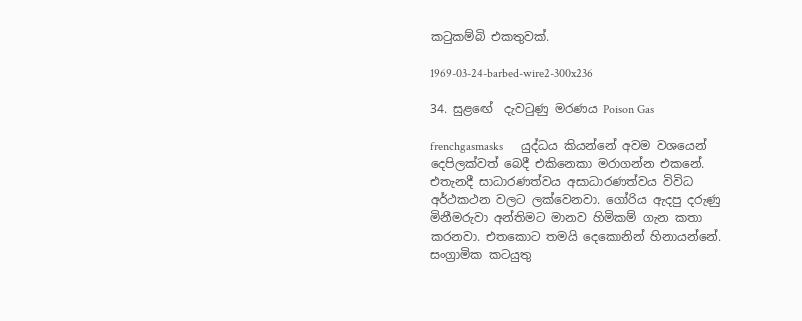කටුකම්බි එකතුවක්.

1969-03-24-barbed-wire2-300x236

34. සුළඟේ  දැවටුණු මරණය Poison Gas

frenchgasmasks      යුද්ධය කියන්නේ අවම වශයෙන් දෙපිලක්වත් බෙදී එකිනෙකා මරාගන්න එකනේ. එතැනදී සාධාරණත්වය අසාධාරණත්වය විවිධ අර්ථකථන වලට ලක්වෙනවා. ගෝරිය ඇදපු දරුණු මිනීමරුවා අන්තිමට මානව හිමිකම් ගැන කතා කරනවා. එතකොට තමයි දෙකොනින් හිනායන්නේ. සංග්‍රාමික කටයුතු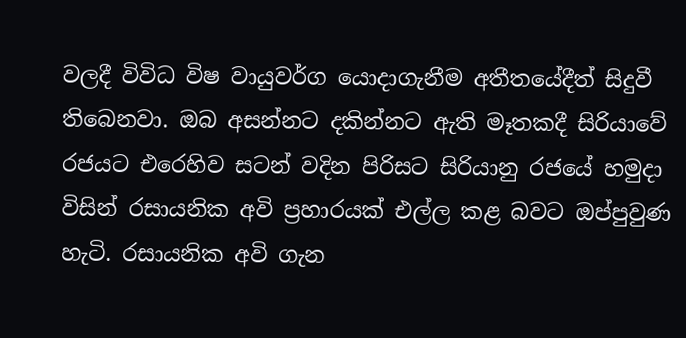වලදී විවිධ විෂ වායුවර්ග යොදාගැනීම අතීතයේදීත් සිදුවී තිබෙනවා. ඔබ අසන්නට දකින්නට ඇති මෑතකදී සිරියාවේ රජයට එරෙහිව සටන් වදින පිරිසට සිරියානු රජයේ හමුදා විසින් රසායනික අවි ප්‍රහාරයක් එල්ල කළ බවට ඔප්පුවුණ හැටි. රසායනික අවි ගැන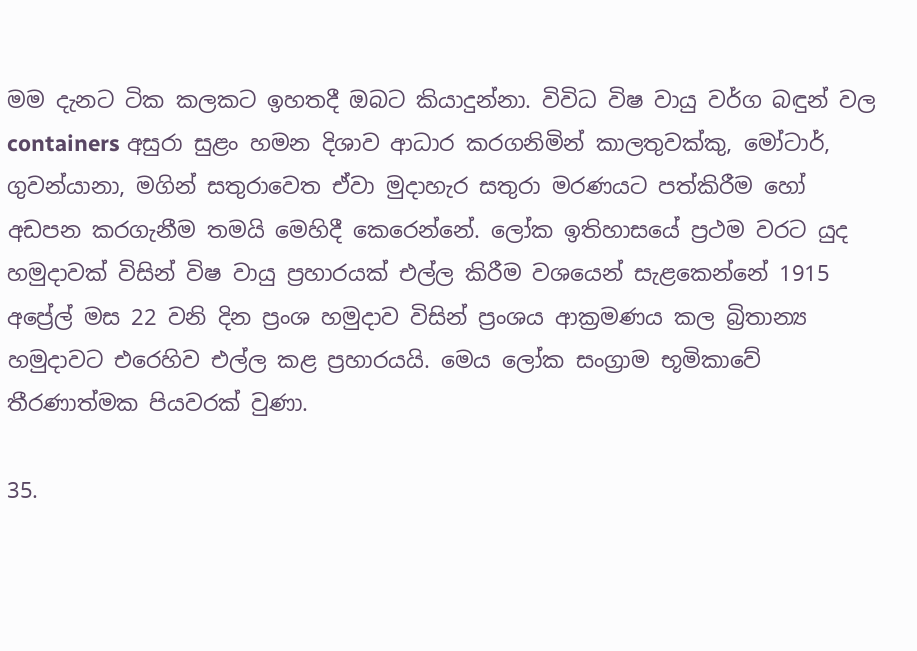මම දැනට ටික කලකට ඉහතදී ඔබට කියාදුන්නා. විවිධ විෂ වායු වර්ග බඳුන් වල containers අසුරා සුළං හමන දිශාව ආධාර කරගනිමින් කාලතුවක්කු, මෝටාර්, ගුවන්යානා, මගින් සතුරාවෙත ඒවා මුදාහැර සතුරා මරණයට පත්කිරීම හෝ අඩපන කරගැනීම තමයි මෙහිදී කෙරෙන්නේ. ලෝක ඉතිහාසයේ ප්‍රථම වරට යුද හමුදාවක් විසින් විෂ වායු ප්‍රහාරයක් එල්ල කිරීම වශයෙන් සැළකෙන්නේ 1915 අප්‍රේල් මස 22 වනි දින ප්‍රංශ හමුදාව විසින් ප්‍රංශය ආක්‍රමණය කල බ්‍රිතාන්‍ය හමුදාවට එරෙහිව එල්ල කළ ප්‍රහාරයයි. මෙය ලෝක සංග්‍රාම භූමිකාවේ තීරණාත්මක පියවරක් වුණා.

35.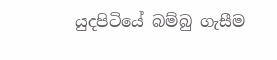යුදපිටියේ බම්බු ගැසීම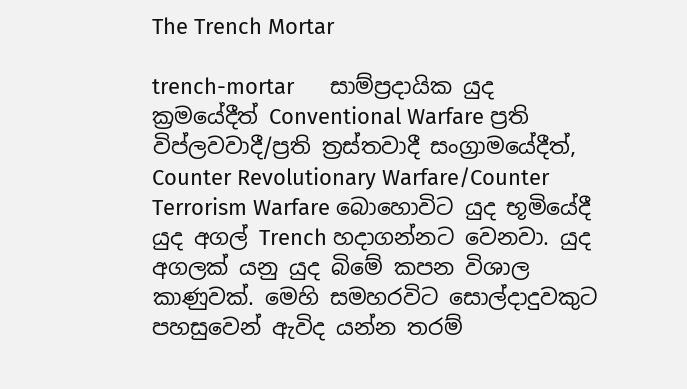The Trench Mortar

trench-mortar      සාම්ප්‍රදායික යුද ක්‍රමයේදීත් Conventional Warfare ප්‍රති විප්ලවවාදී/ප්‍රති ත්‍රස්තවාදී සංග්‍රාමයේදීත්, Counter Revolutionary Warfare/Counter Terrorism Warfare බොහොවිට යුද භූමියේදී යුද අගල් Trench හදාගන්නට වෙනවා. යුද අගලක් යනු යුද බිමේ කපන විශාල කාණුවක්. මෙහි සමහරවිට සොල්දාදුවකුට පහසුවෙන් ඇවිද යන්න තරම්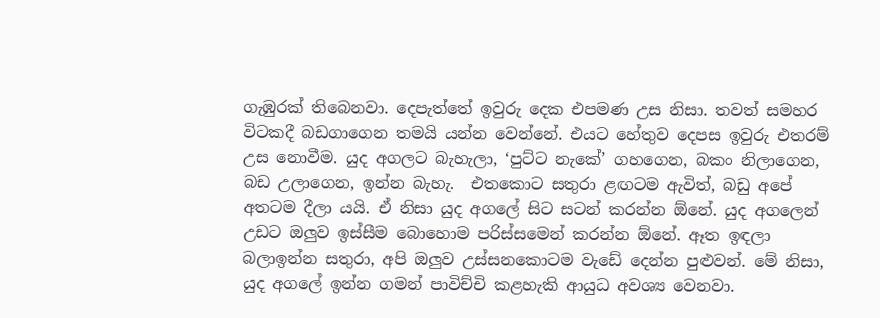ගැඹුරක් තිබෙනවා. දෙපැත්තේ ඉවුරු දෙක එපමණ උස නිසා. තවත් සමහර විටකදී බඩගාගෙන තමයි යන්න වෙන්නේ. එයට හේතුව දෙපස ඉවුරු එතරම් උස නොවීම. යුද අගලට බැහැලා, ‘පුට්ට නැකේ’ ගහගෙන, බකං නිලාගෙන, බඩ උලාගෙන, ඉන්න බැහැ.  එතකොට සතුරා ළඟටම ඇවිත්, බඩු අපේ අතටම දීලා යයි. ඒ නිසා යුද අගලේ සිට සටන් කරන්න ඕනේ. යුද අගලෙන් උඩට ඔලුව ඉස්සීම බොහොම පරිස්සමෙන් කරන්න ඕනේ. ඈත ඉඳලා බලාඉන්න සතුරා, අපි ඔලුව උස්සනකොටම වැඩේ දෙන්න පුළුවන්. මේ නිසා, යුද අගලේ ඉන්න ගමන් පාවිච්චි කළහැකි ආයුධ අවශ්‍ය වෙනවා.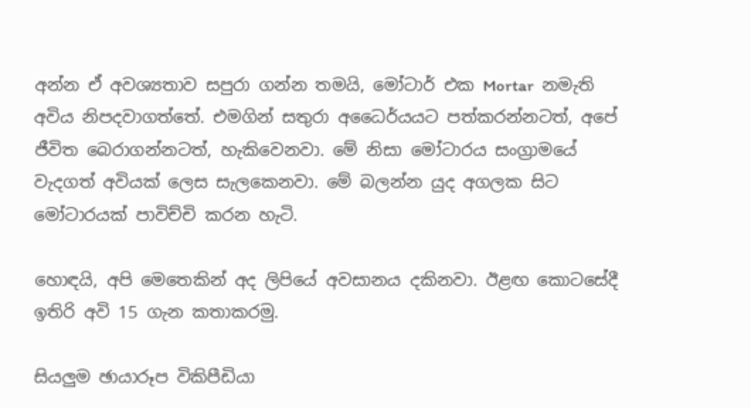අන්න ඒ අවශ්‍යතාව සපුරා ගන්න තමයි, මෝටාර් එක Mortar  නමැති අවිය නිපදවාගත්තේ. එමගින් සතුරා අධෛර්යයට පත්කරන්නටත්, අපේ ජීවිත බෙරාගන්නටත්, හැකිවෙනවා. මේ නිසා මෝටාරය සංග්‍රාමයේ වැදගත් අවියක් ලෙස සැලකෙනවා. මේ බලන්න යුද අගලක සිට මෝටාරයක් පාවිච්චි කරන හැටි.

හොඳයි, අපි මෙතෙකින් අද ලිපියේ අවසානය දකිනවා. ඊළඟ කොටසේදී ඉතිරි අවි 15 ගැන කතාකරමු.

සියලුම ඡායාරූප විකිපීඩියා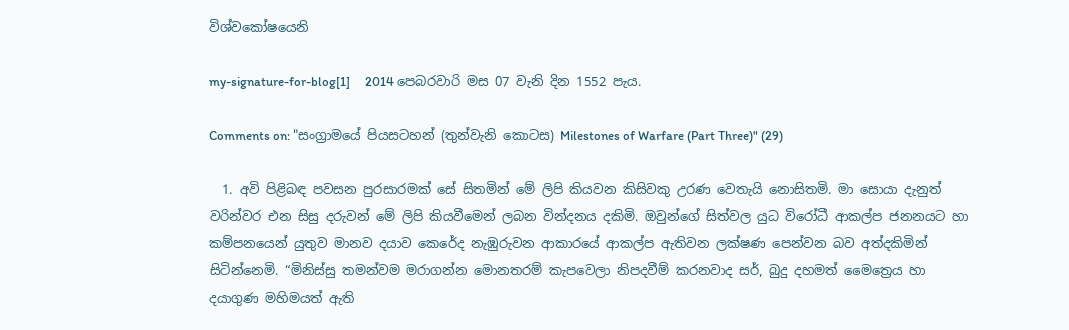විශ්වකෝෂයෙනි

my-signature-for-blog[1]     2014 පෙබරවාරි මස 07 වැනි දින 1552 පැය.

Comments on: "සංග්‍රාමයේ පියසටහන් (තුන්වැනි කොටස) Milestones of Warfare (Part Three)" (29)

  1. අවි පිළිබඳ පවසන පුරසාරමක් සේ සිතමින් මේ ලිපි කියවන කිසිවකු උරණ වෙතැයි නොසිතමි. මා සොයා දැනුත් වරින්වර එන සිසු දරුවන් මේ ලිපි කියවීමෙන් ලබන වින්දනය දකිමි. ඔවුන්ගේ සිත්වල යුධ විරෝධී ආකල්ප ජනනයට හා කම්පනයෙන් යුතුව මානව දයාව කෙරේද නැඹුරුවන ආකාරයේ ආකල්ප ඇතිවන ලක්ෂණ පෙන්වන බව අත්දකිමින් සිටින්නෙමි. “මිනිස්සු තමන්වම මරාගන්න මොනතරම් කැපවෙලා නිපදවීම් කරනවාද සර්, බුදු දහමත් මෛත්‍රෙය හා දයාගුණ මහිමයත් ඇති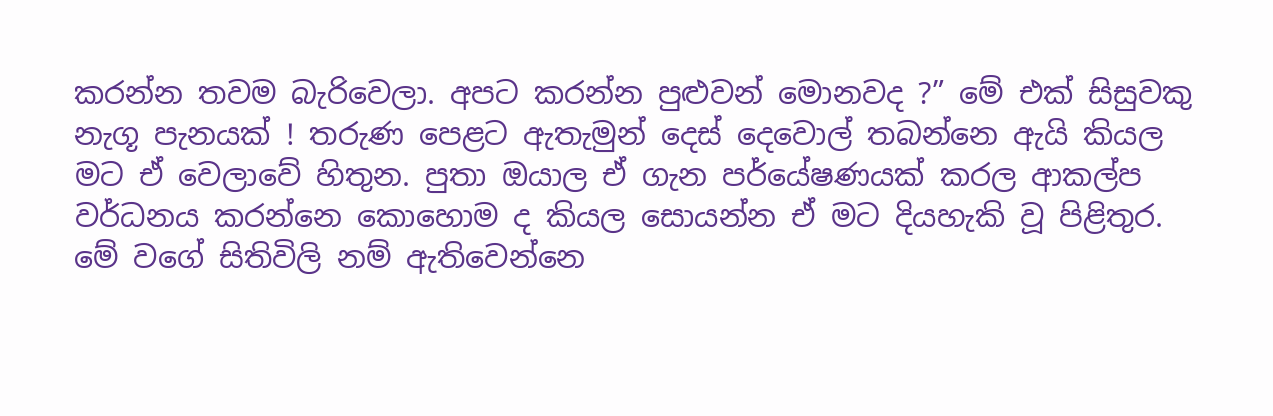කරන්න තවම බැරිවෙලා. අපට කරන්න පුළුවන් මොනවද ?” මේ එක් සිසුවකු නැගූ පැනයක් ! තරුණ පෙළට ඇතැමුන් දෙස් දෙවොල් තබන්නෙ ඇයි කියල මට ඒ වෙලාවේ හිතුන. පුතා ඔයාල ඒ ගැන පර්යේෂණයක් කරල ආකල්ප වර්ධනය කරන්‍නෙ කොහොම ද කියල සොයන්න ඒ මට දියහැකි වූ පිළිතුර. මේ වගේ සිතිවිලි නම් ඇතිවෙන්නෙ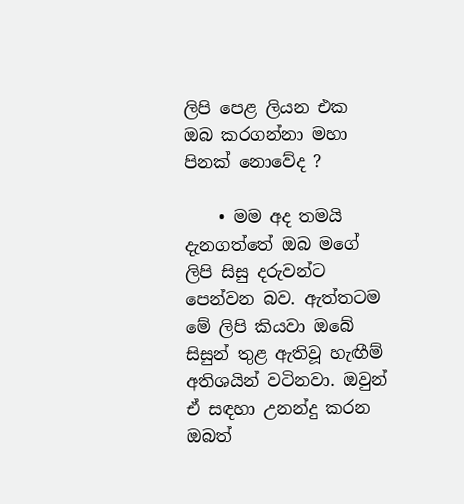ලිපි පෙළ ලියන එක ඔබ කරගන්නා මහා පිනක් නොවේද ?

    • මම අද තමයි දැනගත්තේ ඔබ මගේ ලිපි සිසු දරුවන්ට පෙන්වන බව. ඇත්තටම මේ ලිපි කියවා ඔබේ සිසුන් තුළ ඇතිවූ හැඟීම් අතිශයින් වටිනවා. ඔවුන් ඒ සඳහා උනන්දු කරන ඔබත්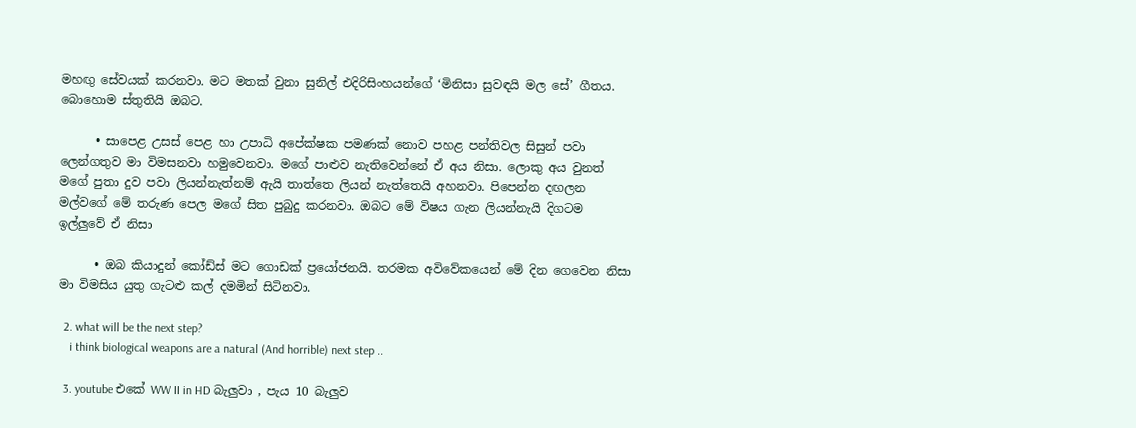මහඟු සේවයක් කරනවා. මට මතක් වුනා සුනිල් එදිරිසිංහයන්ගේ ‘මිනිසා සුවඳයි මල සේ’ ගීතය. බොහොම ස්තුතියි ඔබට.

      • සාපෙළ උසස් පෙළ හා උපාධි අපේක්ෂක පමණක් නොව පහළ පන්තිවල සිසුන් පවා ලෙන්ගතුව මා විමසනවා හමුවෙනවා. මගේ පාළුව නැතිවෙන්නේ ඒ අය නිසා. ලොකු අය වුනත් මගේ පුතා දුව පවා ලියන්නැත්නම් ඇයි තාත්තෙ ලියන් නැත්තෙයි අහනවා. පිපෙන්න දඟලන මල්වගේ මේ තරුණ පෙල මගේ සිත පුබුදු කරනවා. ඔබට මේ විෂය ගැන ලියන්නැයි දිගටම ඉල්ලුවේ ඒ නිසා

      • ඔබ කියාදුන් කෝඩ්ස් මට ගොඩක් ප්‍රයෝජනයි. තරමක අවිවේකයෙන් මේ දින ගෙවෙන නිසා මා විමසිය යුතු ගැටළු කල් දමමින් සිටිනවා.

  2. what will be the next step?
    i think biological weapons are a natural (And horrible) next step ..

  3. youtube එකේ WW II in HD බැලුවා , පැය 10 බැලුව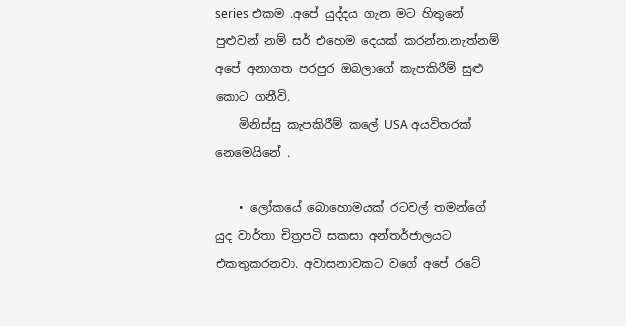series එකම .අපේ යුද්දය ගැන මට හිතුනේ පුළුවන් නම් සර් එහෙම දෙයක් කරන්න.නැත්නම් අපේ අනාගත පරපුර ඔබලාගේ කැපකිරීම් සුළු කොට ගනීවි.
    මිනිස්සු කැපකිරීම් කලේ USA අයවිතරක් නෙමෙයිනේ .

    • ලෝකයේ බොහොමයක් රටවල් තමන්ගේ යුද වාර්තා චිත්‍රපටි සකසා අන්තර්ජාලයට එකතුකරනවා. අවාසනාවකට වගේ අපේ රටේ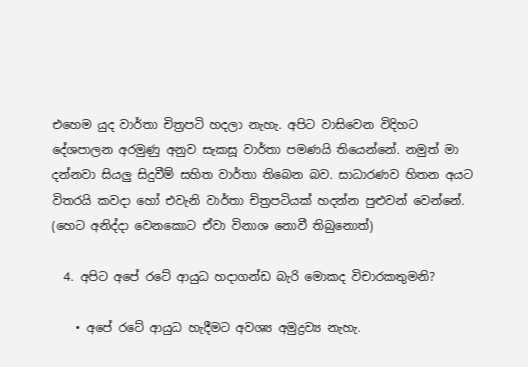එහෙම යුද වාර්තා චිත්‍රපටි හදලා නැහැ. අපිට වාසිවෙන විදිහට දේශපාලන අරමුණු අනුව සැකසූ වාර්තා පමණයි තියෙන්නේ. නමුත් මා දන්නවා සියලු සිදුවීම් සහිත වාර්තා තිබෙන බව. සාධාරණව හිතන අයට විතරයි කවදා හෝ එවැනි වාර්තා චිත්‍රපටියක් හදන්න පුළුවන් වෙන්නේ. (හෙට අනිද්දා වෙනකොට ඒවා විනාශ නොවී තිබුනොත්)

  4. අපිට අපේ රටේ ආයුධ හදාගන්ඩ බැරි මොකද විචාරකතුමනි?

    • අපේ රටේ ආයුධ හැදීමට අවශ්‍ය අමුද්‍රව්‍ය නැහැ.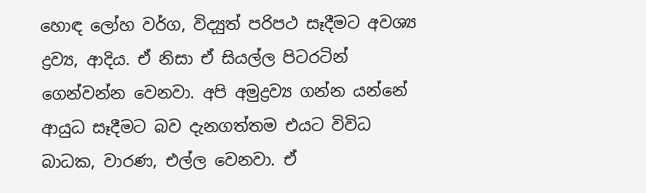හොඳ ලෝහ වර්ග, විද්‍යුත් පරිපථ සෑදීමට අවශ්‍ය ද්‍රව්‍ය, ආදිය. ඒ නිසා ඒ සියල්ල පිටරටින් ගෙන්වන්න වෙනවා. අපි අමුද්‍රව්‍ය ගන්න යන්නේ ආයුධ සෑදීමට බව දැනගත්තම එයට විවිධ බාධක, වාරණ, එල්ල වෙනවා. ඒ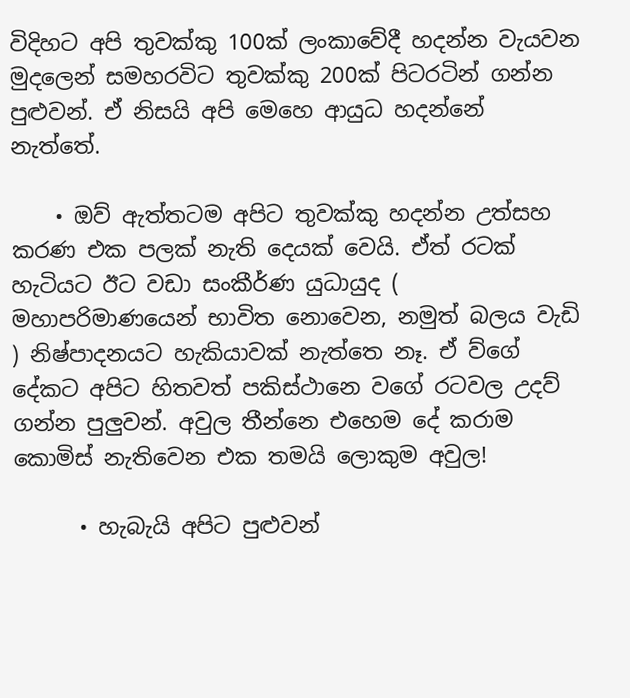විදිහට අපි තුවක්කු 100ක් ලංකාවේදී හදන්න වැයවන මුදලෙන් සමහරවිට තුවක්කු 200ක් පිටරටින් ගන්න පුළුවන්. ඒ නිසයි අපි මෙහෙ ආයුධ හදන්නේ නැත්තේ.

    • ඔව් ඇත්තටම අපිට තුවක්කු හදන්න උත්සහ කරණ එක පලක් නැති දෙයක් වෙයි. ඒත් රටක් හැටියට ඊට වඩා සංකීර්ණ යුධායුද ( මහාපරිමාණයෙන් භාවිත නොවෙන, නමුත් බලය වැඩි ) නිෂ්පාදනයට හැකියාවක් නැත්තෙ නෑ. ඒ ව්ගේ දේකට අපිට හිතවත් පකිස්ථානෙ වගේ රටවල උදව් ගන්න පුලුවන්. අවුල තීන්නෙ එහෙම දේ කරාම කොමිස් නැතිවෙන එක තමයි ලොකුම අවුල!

      • හැබැයි අපිට පුළුවන්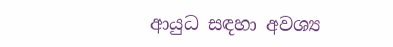ආයුධ සඳහා අවශ්‍ය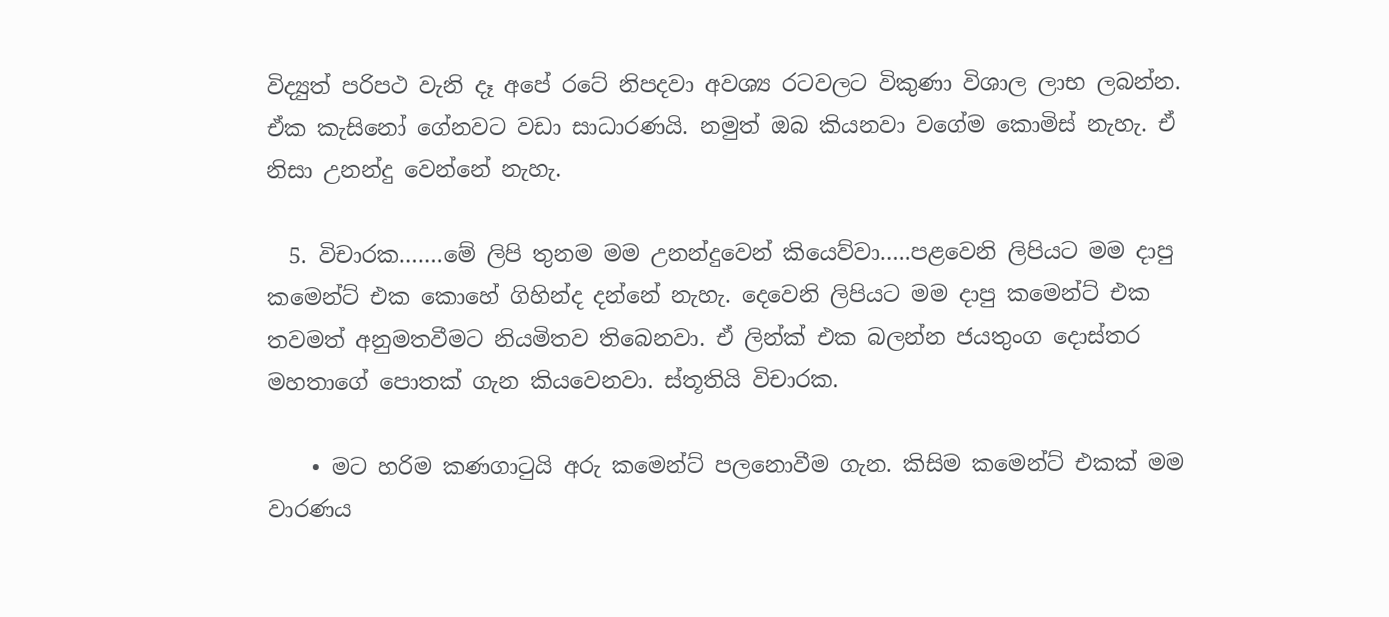විද්‍යුත් පරිපථ වැනි දෑ අපේ රටේ නිපදවා අවශ්‍ය රටවලට විකුණා විශාල ලාභ ලබන්න. ඒක කැසිනෝ ගේනවට වඩා සාධාරණයි. නමුත් ඔබ කියනවා වගේම කොමිස් නැහැ. ඒ නිසා උනන්දු වෙන්නේ නැහැ.

  5. විචාරක…….මේ ලිපි තුනම මම උනන්දුවෙන් කියෙව්වා…..පළවෙනි ලිපියට මම දාපු කමෙන්ට් එක කොහේ ගිහින්ද දන්නේ නැහැ. දෙවෙනි ලිපියට මම දාපු කමෙන්ට් එක තවමත් අනුමතවීමට නියමිතව තිබෙනවා. ඒ ලින්ක් එක බලන්න ජයතුංග දොස්තර මහතාගේ පොතක් ගැන කියවෙනවා. ස්තූතියි විචාරක.

    • මට හරිම කණගාටුයි අරු කමෙන්ට් පලනොවීම ගැන. කිසිම කමෙන්ට් එකක් මම වාරණය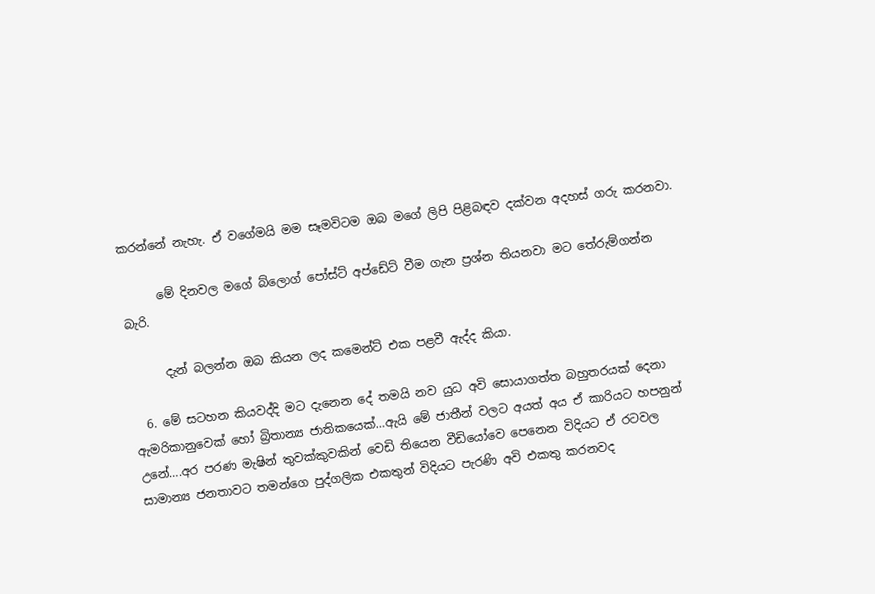කරන්නේ නැහැ. ඒ වගේමයි මම සෑමවිටම ඔබ මගේ ලිපි පිළිබඳව දක්වන අදහස් ගරු කරනවා.

      මේ දිනවල මගේ බ්ලොග් පෝස්ට් අප්ඩේට් වීම ගැන ප්‍රශ්න තියනවා මට තේරුම්ගන්න බැරි.

      දැන් බලන්න ඔබ කියන ලද කමෙන්ට් එක පළවී ඇද්ද කියා.

  6. මේ සටහන කියවද්දි මට දැනෙන දේ තමයි නව යුධ අවි සොයාගත්ත බහුතරයක් දෙනා ඇමරිකානුවෙක් හෝ බ්‍රිතාන්‍ය ජාතිකයෙක්…ඇයි මේ ජාතීන් වලට අයත් අය ඒ කාරියට හපනුන් උනේ….අර පරණ මැෂින් තුවක්කුවකින් වෙඩි තියෙන වීඩියෝවෙ පෙනෙන විදියට ඒ රටවල සාමාන්‍ය ජනතාවට තමන්ගෙ පුද්ගලික එකතුන් විදියට පැරණි අවි එකතු කරනවද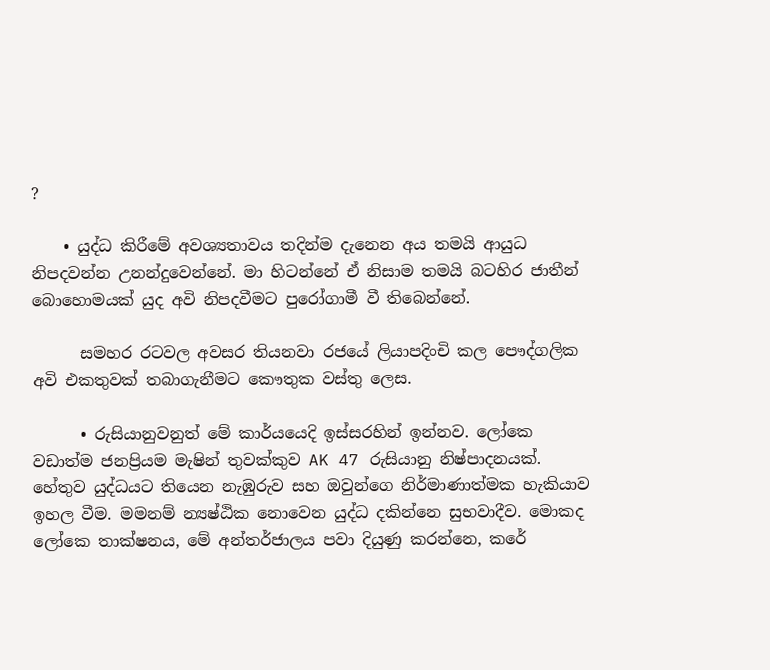?

    • යුද්ධ කිරීමේ අවශ්‍යතාවය තදින්ම දැනෙන අය තමයි ආයුධ නිපදවන්න උනන්දුවෙන්නේ. මා හිටන්නේ ඒ නිසාම තමයි බටහිර ජාතීන් බොහොමයක් යුද අවි නිපදවීමට පුරෝගාමී වී තිබෙන්නේ.

      සමහර රටවල අවසර තියනවා රජයේ ලියාපදිංචි කල පෞද්ගලික අවි එකතුවක් තබාගැනීමට කෞතුක වස්තු ලෙස.

      • රුසියානුවනුත් මේ කාර්යයෙදි ඉස්සරහින් ඉන්නව. ලෝකෙ වඩාත්ම ජනප්‍රියම මැෂින් තුවක්කුව AK 47 රුසියානු නිෂ්පාදනයක්. හේතුව යුද්ධයට තියෙන නැඹුරුව සහ ඔවුන්ගෙ නිර්මාණාත්මක හැකියාව ඉහල වීම. මමනම් න්‍යෂ්ඨික නොවෙන යුද්ධ දකින්නෙ සුභවාදීව. මොකද ලෝකෙ තාක්ෂනය, මේ අන්තර්ජාලය පවා දියුණු කරන්නෙ, කරේ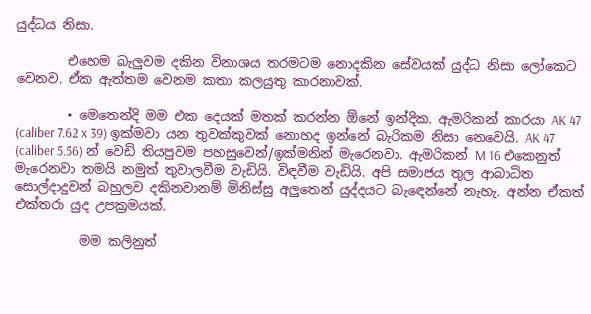යුද්ධය නිසා.

        එහෙම බැලුවම දකින විනාශය තරමටම නොදකින සේවයක් යුද්ධ නිසා ලෝකෙට වෙනව. ඒක ඇත්තම වෙනම කතා කලයුතු කාරනාවක්.

        • මෙතෙන්දි මම එක දෙයක් මතක් කරන්න ඕනේ ඉන්දික. ඇමරිකන් කාරයා AK 47 (caliber 7.62 x 39) ඉක්මවා යන තුවක්කුවක් නොහද ඉන්නේ බැරිකම නිසා නෙවෙයි. AK 47 (caliber 5.56) න් වෙඩි තියපුවම පහසුවෙන්/ඉක්මනින් මැරෙනවා. ඇමරිකන් M 16 එකෙනුත් මැරෙනවා තමයි නමුත් තුවාලවීම වැඩියි. විඳවීම වැඩියි. අපි සමාජය තුල ආබාධිත සොල්දාදුවන් බහුලව දකිනවානම් මිනිස්සු අලුතෙන් යුද්දයට බැඳෙන්නේ නැහැ. අන්න ඒකත් එක්තරා යුද උපක්‍රමයක්.

          මම කලිනුත්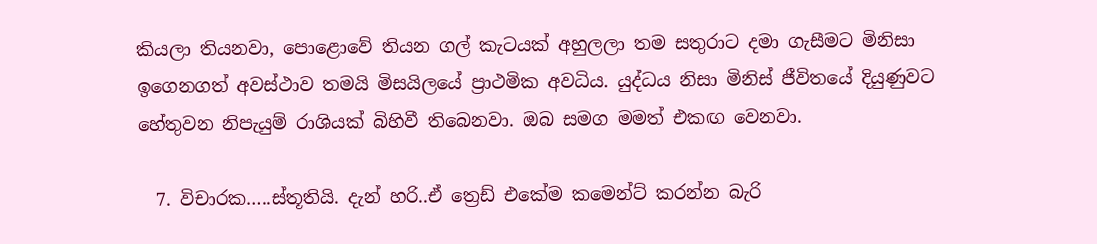කියලා තියනවා, පොළොවේ තියන ගල් කැටයක් අහුලලා තම සතුරාට දමා ගැසීමට මිනිසා ඉගෙනගත් අවස්ථාව තමයි මිසයිලයේ ප්‍රාථමික අවධිය. යුද්ධය නිසා මිනිස් ජීවිතයේ දියුණුවට හේතුවන නිපැයුම් රාශියක් බිහිවී තිබෙනවා. ඔබ සමග මමත් එකඟ වෙනවා.

  7. විචාරක…..ස්තූතියි. දැන් හරි..ඒ ත්‍රෙඩ් එකේම කමෙන්ට් කරන්න බැරි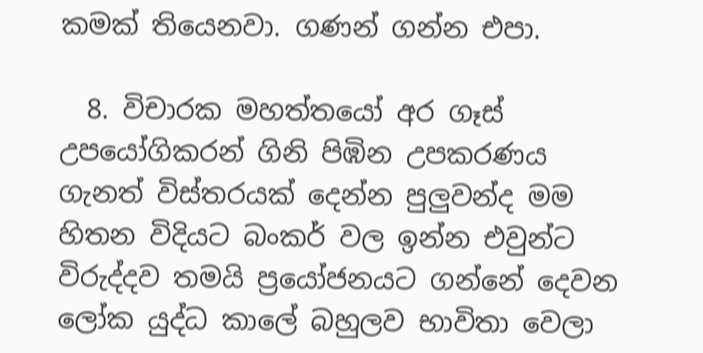කමක් තියෙනවා. ගණන් ගන්න එපා.

  8. විචාරක මහත්තයෝ අර ගෑස් උපයෝගිකරන් ගිනි පිඹින උපකරණය ගැනත් විස්තරයක් දෙන්න පුලුවන්ද මම හිතන විදියට බංකර් වල ඉන්න එවුන්ට විරුද්දව තමයි ප්‍රයෝජනයට ගන්නේ දෙවන ලෝක යුද්ධ කාලේ බහුලව භාවිතා වෙලා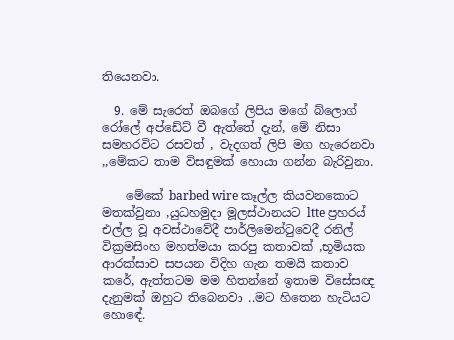තියෙනවා.

  9. මේ සැරෙත් ඔබගේ ලිපිය මගේ බ්ලොග් රෝලේ අප්ඩේට් වී ඇත්තේ දැන්, මේ නිසා සමහරවිට රසවත් , වැදගත් ලිපි මග හැරෙනවා ,,මේකට තාම විසඳුමක් හොයා ගන්න බැරිවුනා.

    මේකේ barbed wire කෑල්ල කියවනකොට මතක්වුනා ,යුධහමුදා මූලස්ථානයට ltte ප්‍රහරය් එල්ල වූ අවස්ථාවේදී පාර්ලිමෙන්ටුවෙදී රනිල් වික්‍රමසිංහ මහත්මයා කරපු කතාවක් ,භූමියක ආරක්සාව සපයන විදිහ ගැන තමයි කතාව කරේ, ඇත්තටම මම හිතන්නේ ඉතාම විසේසඥ දැනුමක් ඔහුට තිබෙනවා ..මට හිතෙන හැටියට හොඳේ.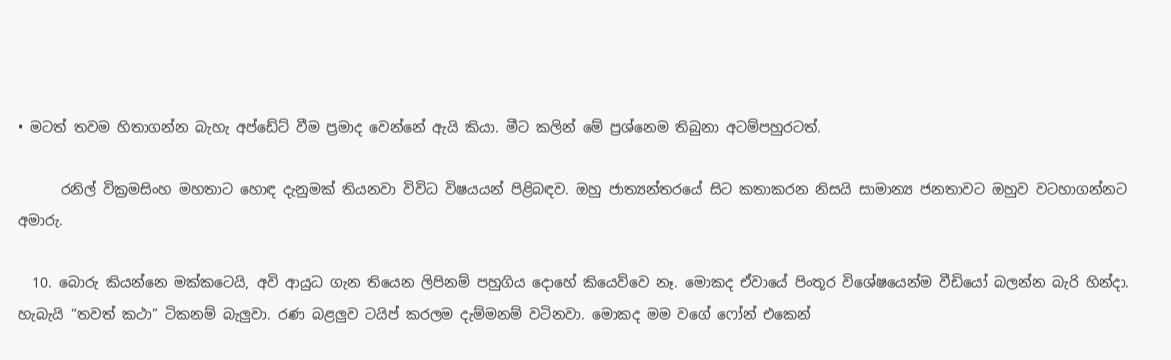• මටත් තවම හිතාගන්න බැහැ අප්ඩේට් වීම ප්‍රමාද වෙන්නේ ඇයි කියා. මීට කලින් මේ ප්‍රශ්නෙම තිබුනා අටම්පහුරටත්.

      රනිල් වික්‍රමසිංහ මහතාට හොඳ දැනුමක් තියනවා විවිධ විෂයයන් පිළිබඳව. ඔහු ජාත්‍යන්තරයේ සිට කතාකරන නිසයි සාමාන්‍ය ජනතාවට ඔහුව වටහාගන්නට අමාරු.

  10. බොරු කියන්නෙ මක්කටෙයි, අවි ආයුධ ගැන තියෙන ලිපිනම් පහුගිය දොහේ කියෙව්වෙ නෑ. මොකද ඒවායේ පිංතූර විශේෂයෙන්ම වීඩියෝ බලන්න බැරි හින්දා. හැබැයි “තවත් කථා” ටිකනම් බැලුවා. රණ බළලුව ටයිප් කරලම දැම්මනම් වටිනවා. මොකද මම වගේ ෆෝන් එකෙන්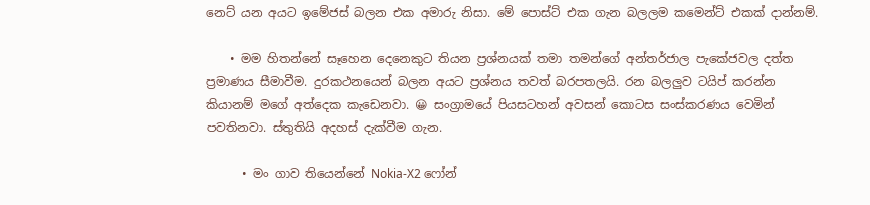නෙට් යන අයට ඉමේජස් බලන එක අමාරු නිසා. මේ පොස්ට් එක ගැන බලලම කමෙන්ට් එකක් දාන්නම්.

    • මම හිතන්නේ සෑහෙන දෙනෙකුට තියන ප්‍රශ්නයක් තමා තමන්ගේ අන්තර්ජාල පැකේජවල දත්ත ප්‍රමාණය සීමාවීම. දුරකථනයෙන් බලන අයට ප්‍රශ්නය තවත් බරපතලයි. රන බලලුව ටයිප් කරන්න කියානම් මගේ අත්දෙක කැඩෙනවා. 😀 සංග්‍රාමයේ පියසටහන් අවසන් කොටස සංස්කරණය වෙමින් පවතිනවා. ස්තුතියි අදහස් දැක්වීම ගැන.

      • මං ගාව තියෙන්නේ Nokia-X2 ෆෝන්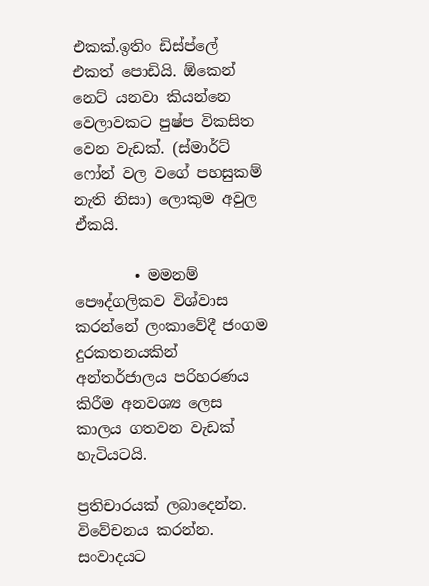එකක්.ඉතිං ඩිස්ප්ලේ එකත් පොඩියි. ඕකෙන් නෙට් යනවා කියන්නෙ වෙලාවකට පුෂ්ප විකසිත වෙන වැඩක්. (ස්මාර්ට් ෆෝන් වල වගේ පහසුකම් නැති නිසා) ලොකුම අවුල ඒකයි.

        • මමනම් පෞද්ගලිකව විශ්වාස කරන්නේ ලංකාවේදී ජංගම දුරකතනයකින් අන්තර්ජාලය පරිහරණය කිරීම අනවශ්‍ය ලෙස කාලය ගතවන වැඩක් හැටියටයි.

ප්‍රතිචාරයක් ලබාදෙන්න. විවේචනය කරන්න. සංවාදයට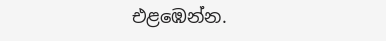එළඹෙන්න.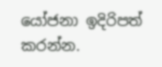යෝජනා ඉදිරිපත් කරන්න.